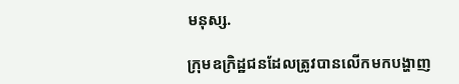មនុស្ស.

ក្រុមឧក្រិដ្ឋជនដែលត្រូវបានលើកមកបង្ហាញ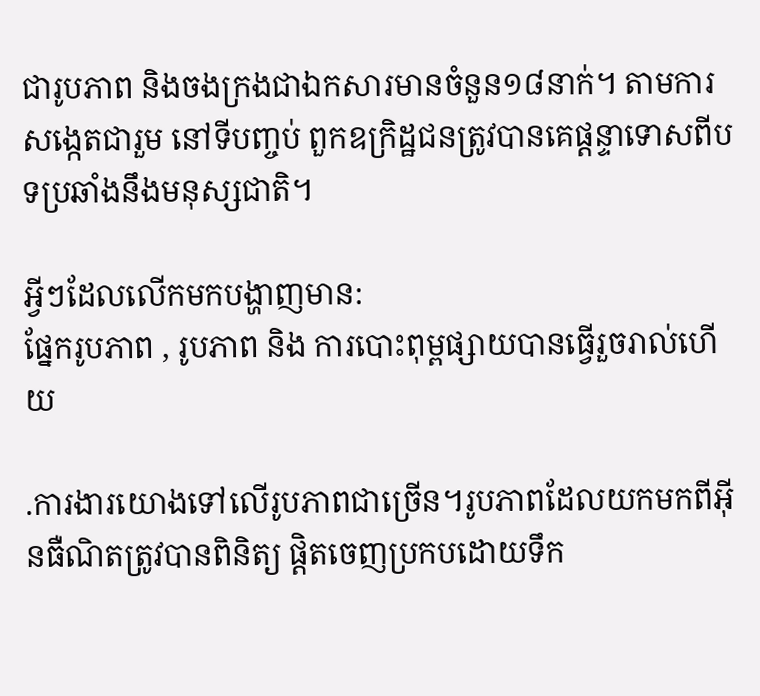ជារូបភាព និងចងក្រងជាឯកសារមានចំនួន១៨នាក់។ តាមការសង្កេតជារួម នៅទីបញ្ចប់ ពួកឧក្រិដ្ឋជនត្រូវបានគេផ្ដន្ទាទោសពីបទប្រឆាំងនឹងមនុស្សជាតិ។

អ្វីៗដែលលើកមកបង្ហាញមាន:
ផ្នែករូបភាព , រូបភាព និង ការបោះពុម្ពផ្សាយបានធ្វើរួចរាល់ហើយ

.ការងារយោងទៅលើរូបភាពជាច្រើន។រូបភាពដែលយកមកពីអ៊ីនធឺណិតត្រូវបានពិនិត្យ ផ្ដិតចេញប្រកបដោយទឹក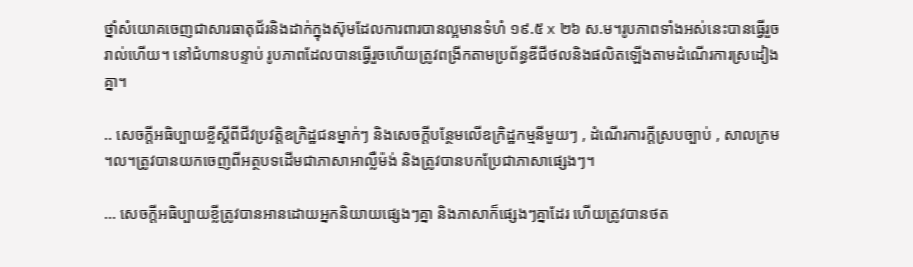ថ្នាំសំយោគចេញជាសារធាតុជ័រនិងដាក់ក្នុងស៊ុមដែលការពារបានល្អមានទំហំ ១៩.៥ x ២៦ ស.ម។រូបភាពទាំងអស់នេះបានធ្វើរួចរាល់ហើយ។ នៅជំហានបន្ទាប់ រូបភាពដែលបានធ្វើរួចហើយត្រូវពង្រីកតាមប្រព័ន្ធឌីជីថលនិងផលិតឡើងតាមដំណើរការស្រដៀងគ្នា។

.. សេចក្ដីអធិប្បាយខ្លីស្ដីពីជីវប្រវត្តិឧក្រិដ្ឋជនម្នាក់ៗ និងសេចក្ដីបន្ថែមលើឧក្រិដ្ឋកម្មនីមួយៗ , ដំណើរការក្ដីស្របច្បាប់ , សាលក្រម ។ល។ត្រូវបានយកចេញពីអត្ថបទដើមជាភាសាអាល្លឺម៉ង់ និងត្រូវបានបកប្រែជាភាសាផ្សេងៗ។

… សេចក្ដីអធិប្បាយខ្លីត្រូវបានអានដោយអ្នកនិយាយផ្សេងៗគ្នា និងភាសាក៏ផ្សេងៗគ្នាដែរ ហើយត្រូវបានថត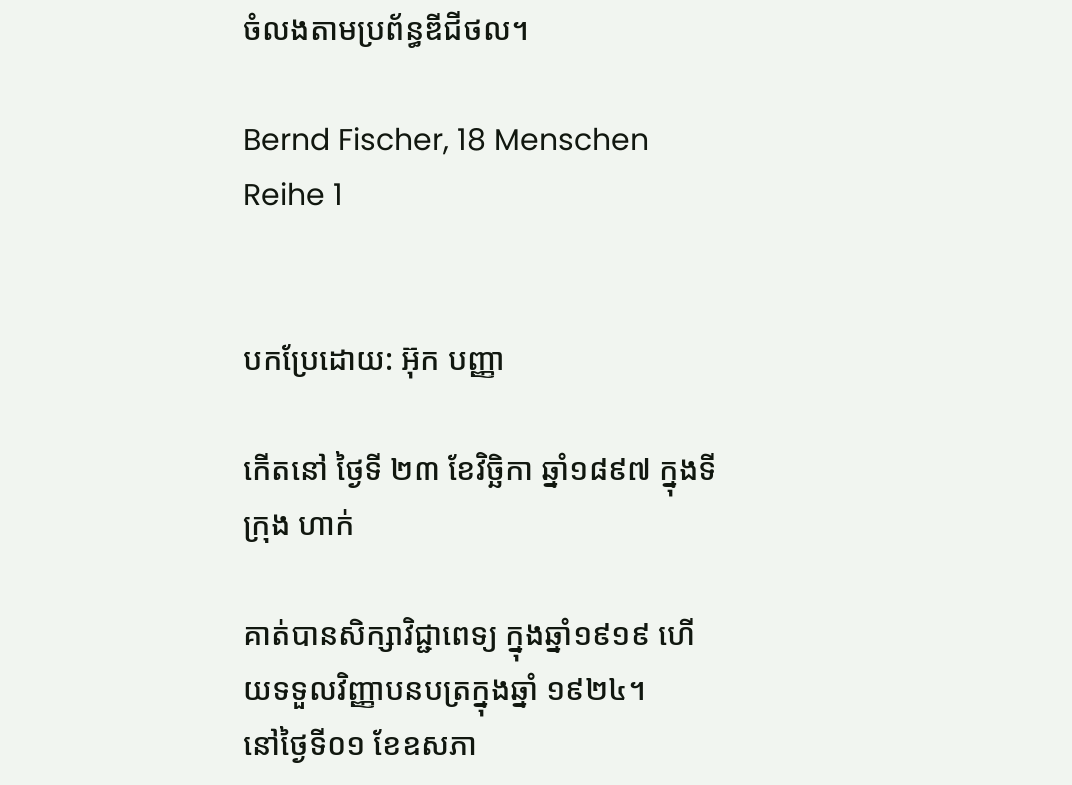ចំលងតាមប្រព័ន្ធឌីជីថល។

Bernd Fischer, 18 Menschen Reihe 1


បកប្រែដោយ: អ៊ុក បញ្ញា

កើតនៅ ថ្ងៃទី ២៣ ខែវិច្ឆិកា ឆ្នាំ១៨៩៧ ក្នុងទីក្រុង ហាក់

គាត់បានសិក្សាវិជ្ជាពេទ្យ ក្នុងឆ្នាំ១៩១៩ ហើយទទួលវិញ្ញាបនបត្រក្នុងឆ្នាំ ១៩២៤។
នៅថ្ងៃទី០១ ខែឧសភា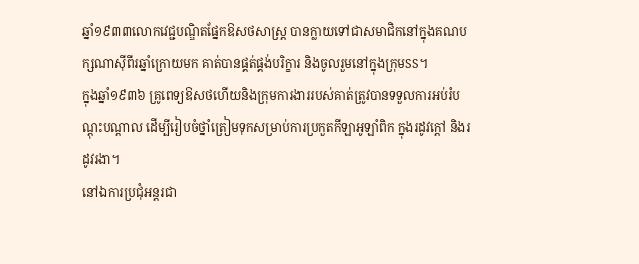ឆ្នាំ១៩៣៣លោកវេជ្ជបណ្ឌិតផ្នែកឱសថសាស្ត្រ បានក្លាយទៅជាសមាជិកនៅក្នុងគណបក្សណាស៊ីពីរឆ្នាំក្រោយមក គាត់បានផ្គត់ផ្គង់បរិក្ខារ និងចូលរួមនៅក្នុងក្រុមSS។
ក្នុងឆ្នាំ១៩៣៦ គ្រូពេទ្យឱសថហើយនិងក្រុមការងាររបស់គាត់ត្រូវបានទទួលការអប់រំបណ្ដុះបណ្ដាល ដើម្បីរៀបចំថ្នាំត្រៀមទុកសម្រាប់ការប្រកួតកីឡាអូឡាំពិក ក្នុងរដូវក្ដៅ និងរដូវរងា។
នៅឯការប្រជុំអន្តរជា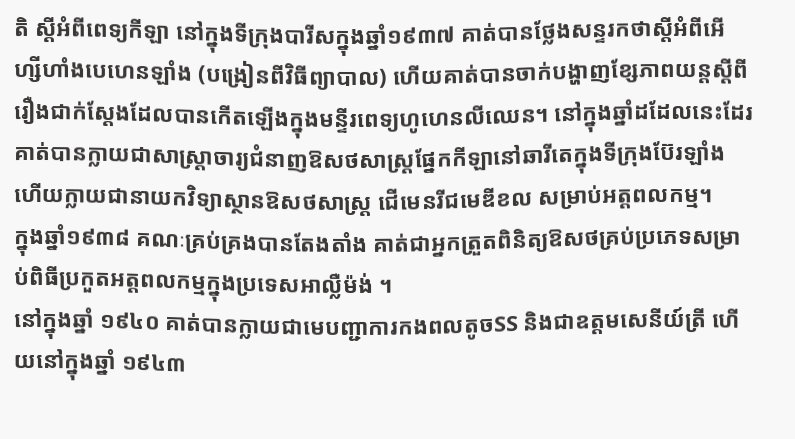តិ ស្ដីអំពីពេទ្យកីឡា នៅក្នុងទីក្រុងបារីសក្នុងឆ្នាំ១៩៣៧ គាត់បានថ្លែងសន្ទរកថាស្ដីអំពីអើហ្សីហាំងបេហេនឡាំង (បង្រៀនពីវិធីព្យាបាល) ហើយគាត់បានចាក់បង្ហាញខ្សែភាពយន្តស្ដីពីរឿងជាក់ស្ដែងដែលបានកើតឡើងក្នុងមន្ទីរពេទ្យហូហេនលីឈេន។ នៅក្នុងឆ្នាំដដែលនេះដែរគាត់បានក្លាយជាសាស្ត្រាចារ្យជំនាញឱសថសាស្ត្រផ្នែកកីឡានៅឆារីតេក្នុងទីក្រុងប៊ែរឡាំងហើយក្លាយជានាយកវិទ្យាស្ថានឱសថសាស្ត្រ ជើមេនរីជមេឌីខល សម្រាប់អត្តពលកម្ម។
ក្នុងឆ្នាំ១៩៣៨ គណៈគ្រប់គ្រងបានតែងតាំង គាត់ជាអ្នកត្រួតពិនិត្យឱសថគ្រប់ប្រភេទសម្រាប់ពិធីប្រកួតអត្តពលកម្មក្នុងប្រទេសអាល្លឺម៉ង់ ។
នៅក្នុងឆ្នាំ ១៩៤០ គាត់បានក្លាយជាមេបញ្ជាការកងពលតូចSS និងជាឧត្ដមសេនីយ៍ត្រី ហើយនៅក្នុងឆ្នាំ ១៩៤៣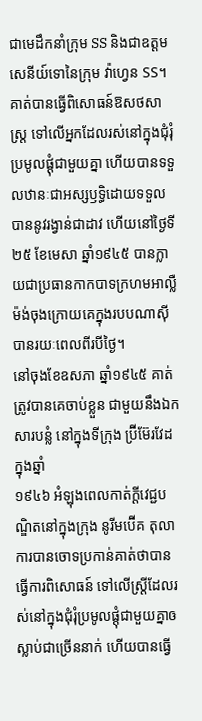ជាមេដឹកនាំក្រុម SS និងជាឧត្ដមសេនីយ៍ទោនៃក្រុម វ៉ាហ្វេន SS។
គាត់បានធ្វើពិសោធន៍ឱសថសាស្ត្រ ទៅលើអ្នកដែលរស់នៅក្នុងជុំរុំប្រមូលផ្ដុំជាមួយគ្នា ហើយបានទទួលឋានៈជាអស្សឫទ្ធិដោយទទួលបាននូវរង្វាន់ជាដាវ ហើយនៅថ្ងៃទី ២៥ ខែមេសា ឆ្នាំ១៩៤៥ បានក្លាយជាប្រធានកាកបាទក្រហមអាល្លឺម៉ង់ចុងក្រោយគេក្នុងរបបណាស៊ីបានរយៈពេលពីរបីថ្ងៃ។
នៅចុងខែឧសភា ឆ្នាំ១៩៤៥ គាត់ត្រូវបានគេចាប់ខ្លួន ជាមួយនឹងឯកសារបន្លំ នៅក្នុងទីក្រុង ប្រ៊ីម៊ែរវែដ ក្នុងឆ្នាំ
១៩៤៦ អំឡុងពេលកាត់ក្ដីវេជ្ជបណ្ឌិតនៅក្នុងក្រុង នូរីមប៊ើគ តុលាការបានចោទប្រកាន់គាត់ថាបាន ធ្វើការពិសោធន៍ ទៅលើស្ត្រីដែលរស់នៅក្នុងជុំរុំប្រមូលផ្ដុំជាមួយគ្នាឲស្លាប់ជាច្រើននាក់ ហើយបានធ្វើ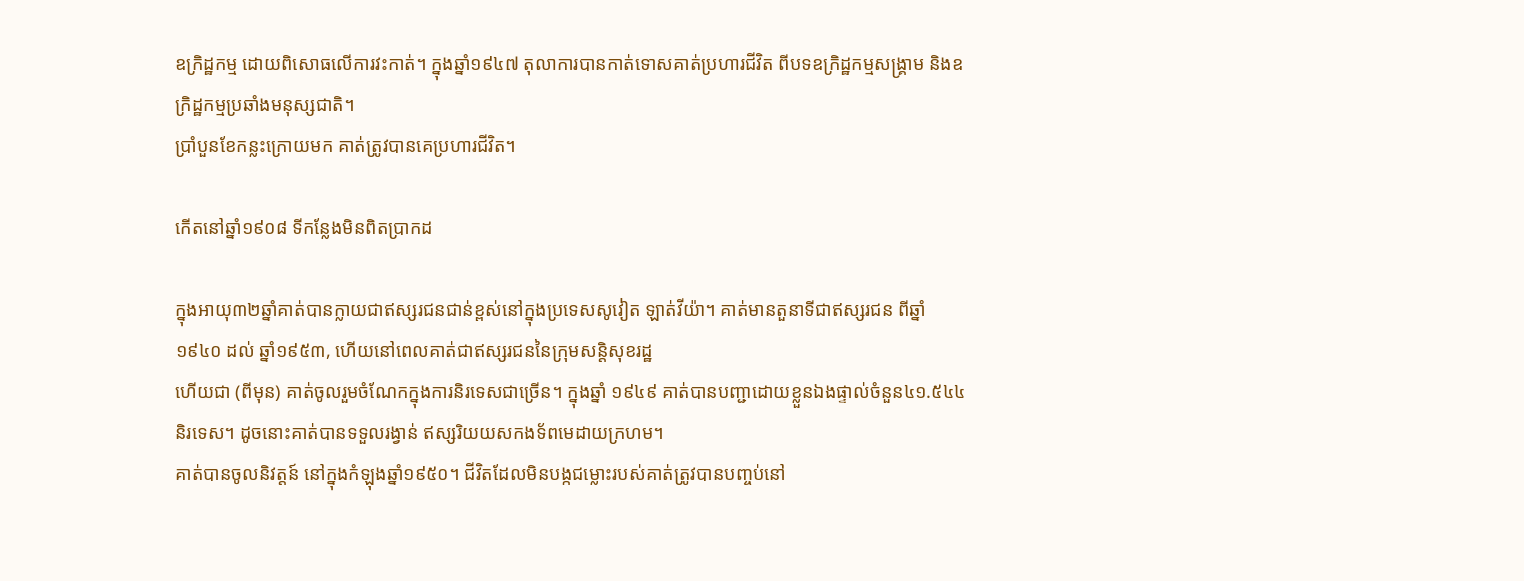ឧក្រិដ្ឋកម្ម ដោយពិសោធលើការវះកាត់។ ក្នុងឆ្នាំ១៩៤៧ តុលាការបានកាត់ទោសគាត់ប្រហារជីវិត ពីបទឧក្រិដ្ឋកម្មសង្គ្រាម និងឧក្រិដ្ឋកម្មប្រឆាំងមនុស្សជាតិ។
ប្រាំបួនខែកន្លះក្រោយមក គាត់ត្រូវបានគេប្រហារជីវិត។

កើតនៅឆ្នាំ១៩០៨ ទីកន្លែងមិនពិតប្រាកដ

ក្នុងអាយុ៣២ឆ្នាំគាត់បានក្លាយជាឥស្សរជនជាន់ខ្ពស់នៅក្នុងប្រទេសសូវៀត ឡាត់វីយ៉ា។ គាត់មានតួនាទីជាឥស្សរជន ពីឆ្នាំ ១៩៤០ ដល់ ឆ្នាំ១៩៥៣, ហើយនៅពេលគាត់ជាឥស្សរជននៃក្រុមសន្តិសុខរដ្ឋ
ហើយជា (ពីមុន) គាត់ចូលរួមចំណែកក្នុងការនិរទេសជាច្រើន។ ក្នុងឆ្នាំ ១៩៤៩ គាត់បានបញ្ជាដោយខ្លួនឯងផ្ទាល់ចំនួន៤១.៥៤៤ និរទេស។ ដូចនោះគាត់បានទទួលរង្វាន់ ឥស្សរិយយសកងទ័ពមេដាយក្រហម។
គាត់បានចូលនិវត្តន៍ នៅក្នុងកំឡុងឆ្នាំ១៩៥០។ ជីវិតដែលមិនបង្កជម្លោះរបស់គាត់ត្រូវបានបញ្ចប់នៅ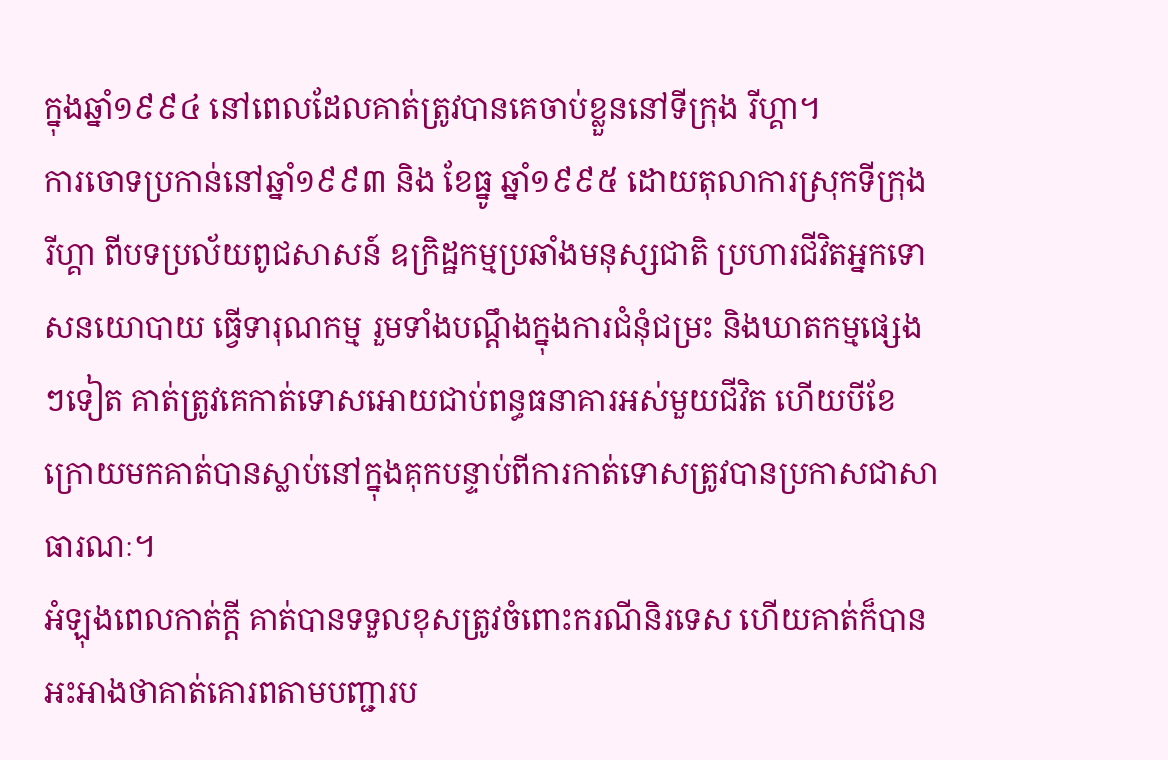ក្នុងឆ្នាំ១៩៩៤ នៅពេលដែលគាត់ត្រូវបានគេចាប់ខ្លួននៅទីក្រុង រីហ្គា។
ការចោទប្រកាន់នៅឆ្នាំ១៩៩៣ និង ខែធ្នូ ឆ្នាំ១៩៩៥ ដោយតុលាការស្រុកទីក្រុង រីហ្គា ពីបទប្រល័យពូជសាសន៍ ឧក្រិដ្ឋកម្មប្រឆាំងមនុស្សជាតិ ប្រហារជីវិតអ្នកទោសនយោបាយ ធ្វើទារុណកម្ម រួមទាំងបណ្ដឹងក្នុងការជំនុំជម្រះ និងឃាតកម្មផ្សេងៗទៀត គាត់ត្រូវគេកាត់ទោសអោយជាប់ពន្ធធនាគារអស់មួយជីវិត ហើយបីខែក្រោយមកគាត់បានស្លាប់នៅក្នុងគុកបន្ទាប់ពីការកាត់ទោសត្រូវបានប្រកាសជាសាធារណៈ។
អំឡុងពេលកាត់ក្ដី គាត់បានទទួលខុសត្រូវចំពោះករណីនិរទេស ហើយគាត់ក៏បានអះអាងថាគាត់គោរពតាមបញ្ជារប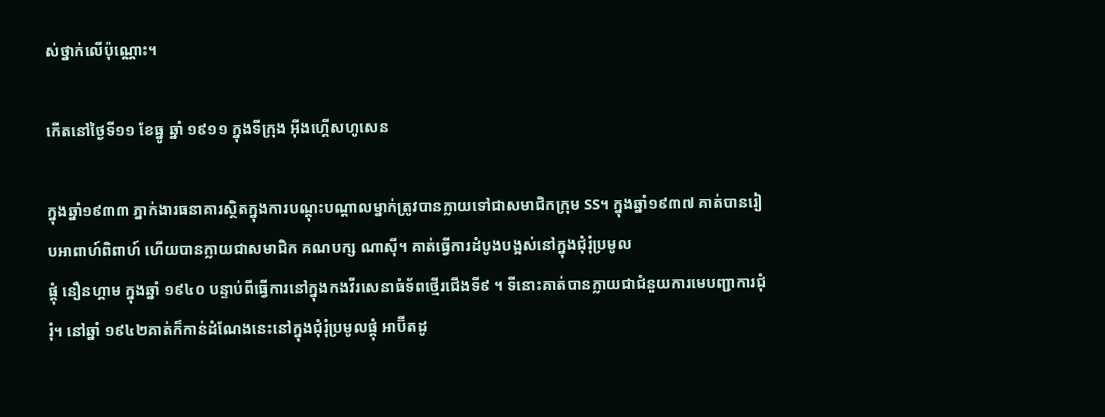ស់ថ្នាក់លើប៉ុណ្ណោះ។

កើតនៅថ្ងៃទី១១ ខែធ្នូ ឆ្នាំ ១៩១១ ក្នុងទីក្រុង អ៊ីងហ្គើសហូសេន

ក្នុងឆ្នាំ១៩៣៣ ភ្នាក់ងារធនាគារស្ថិតក្នុងការបណ្ដុះបណ្ដាលម្នាក់ត្រូវបានក្លាយទៅជាសមាជិកក្រុម SS។ ក្នុងឆ្នាំ១៩៣៧ គាត់បានរៀបអាពាហ៍ពិពាហ៍ ហើយបានក្លាយជាសមាជិក គណបក្ស ណាស៊ី។ គាត់ធ្វើការដំបូងបង្អស់នៅក្នុងជុំរុំប្រមូល
ផ្ដុំ នឿនហ្គាម ក្នុងឆ្នាំ ១៩៤០ បន្ទាប់ពីធ្វើការនៅក្នុងកងវីរសេនាធំទ័ពថ្មើរជើងទី៩ ។ ទីនោះគាត់បានក្លាយជាជំនួយការមេបញ្ជាការជុំរុំ។ នៅឆ្នាំ ១៩៤២គាត់ក៏កាន់ដំណែងនេះនៅក្នុងជុំរុំប្រមូលផ្ដុំ អាប៊ីតដូ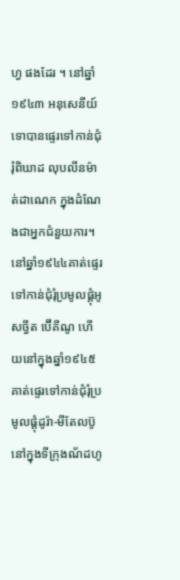ហ្វ ផងដែរ ។ នៅឆ្នាំ ១៩៤៣ អនុសេនីយ៍ទោបានផ្ទេរទៅកាន់ជុំរុំពិឃាដ លុបលីនម៉ាត់ដាណេក ក្នុងដំណែងជាអ្នកជំនួយការ។នៅឆ្នាំ១៩៤៤គាត់ផ្ទេរទៅកាន់ជុំរុំប្រមូលផ្ដុំអូសច្វីត ប៊ើគីណូ ហើយនៅក្នុងឆ្នាំ១៩៤៥ គាត់ផ្ទេរទៅកាន់ជុំរុំប្រមូលផ្ដុំដូរ៉ា-មីតែលប៊ូ នៅក្នុងទីក្រុងណ័ដហូ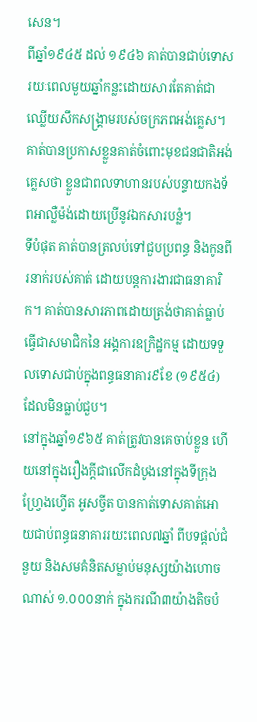សេន។
ពីឆ្នាំ១៩៤៥ ដល់ ១៩៤៦ គាត់បានជាប់ទោសរយៈពេលមួយឆ្នាំកន្លះដោយសារតែគាត់ជាឈ្លើយសឹកសង្គ្រាមរបស់ចក្រភពអង់គ្លេស។គាត់បានប្រកាសខ្លួនគាត់ចំពោះមុខជនជាតិអង់គ្លេសថា ខ្លួនជាពលទាហានរបស់បន្ទាយកងទ័ពអាល្លឺម៉ង់ដោយប្រើនូវឯកសារបន្លំ។
ទីបំផុត គាត់បានត្រលប់ទៅជួបប្រពន្ធ និងកូនពីរនាក់របស់គាត់ ដោយបន្តការងារជាធនាគារិក។ គាត់បានសារភាពដោយត្រង់ថាគាត់ធ្លាប់ធ្វើជាសមាជិកនៃ អង្គការឧក្រិដ្ឋកម្ម ដោយទទួលទោសជាប់ក្នុងពន្ធធនាគារ៩ខែ (១៩៥៤) ដែលមិនធ្លាប់ជួប។
នៅក្នុងឆ្នាំ១៩៦៥ គាត់ត្រូវបានគេចាប់ខ្លួន ហើយនៅក្នុងរឿងក្ដីជាលើកដំបូងនៅក្នុងទីក្រុង ហ្វ្រែងហ្វើត អូសច្វីត បានកាត់ទោសគាត់អោយជាប់ពន្ធធនាគាររយះពេល៧ឆ្នាំ ពីបទផ្ដល់ជំនួយ និងសមគំនិតសម្លាប់មនុស្សយ៉ាងហោចណាស់ ១.០០០នាក់ ក្នុងករណី៣យ៉ាងតិចបំ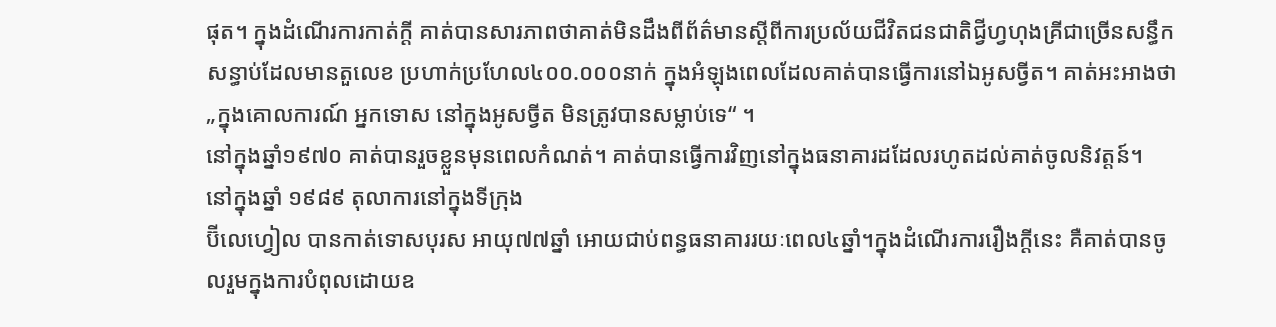ផុត។ ក្នុងដំណើរការកាត់ក្ដី គាត់បានសារភាពថាគាត់មិនដឹងពីព័ត៌មានស្ដីពីការប្រល័យជីវិតជនជាតិជ្វីហ្វហុងគ្រីជាច្រើនសន្ធឹកសន្ធាប់ដែលមានតួលេខ ប្រហាក់ប្រហែល៤០០.០០០នាក់ ក្នុងអំឡុងពេលដែលគាត់បានធ្វើការនៅឯអូសច្វីត។ គាត់អះអាងថា „ក្នុងគោលការណ៍ អ្នកទោស នៅក្នុងអូសច្វីត មិនត្រូវបានសម្លាប់ទេ“ ។
នៅក្នុងឆ្នាំ១៩៧០ គាត់បានរួចខ្លួនមុនពេលកំណត់។ គាត់បានធ្វើការវិញនៅក្នុងធនាគារដដែលរហូតដល់គាត់ចូលនិវត្តន៍។
នៅក្នុងឆ្នាំ ១៩៨៩ តុលាការនៅក្នុងទីក្រុង
ប៊ីលេហ្វៀល បានកាត់ទោសបុរស អាយុ៧៧ឆ្នាំ អោយជាប់ពន្ធធនាគាររយៈពេល៤ឆ្នាំ។ក្នុងដំណើរការរឿងក្ដីនេះ គឺគាត់បានចូលរួមក្នុងការបំពុលដោយឧ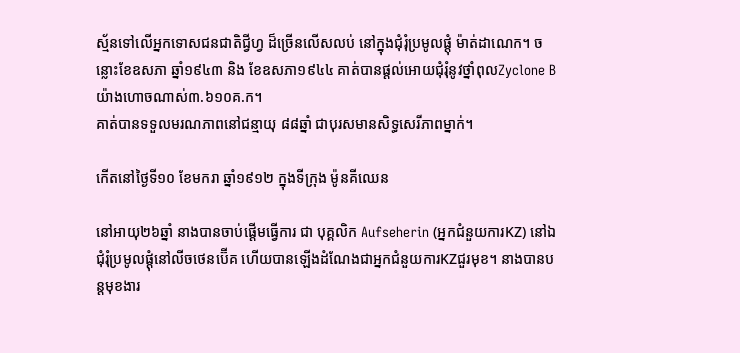ស្ម័នទៅលើអ្នកទោសជនជាតិជី្វហ្វ ដ៏ច្រើនលើសលប់ នៅក្នុងជុំរុំប្រមូលផ្ដុំ ម៉ាត់ដាណេក។ ចន្លោះខែឧសភា ឆ្នាំ១៩៤៣ និង ខែឧសភា១៩៤៤ គាត់បានផ្ដល់អោយជុំរុំនូវថ្នាំពុលZyclone B យ៉ាងហោចណាស់៣.៦១០គ.ក។
គាត់បានទទួលមរណភាពនៅជន្មាយុ ៨៨ឆ្នាំ ជាបុរសមានសិទ្ធសេរីភាពម្នាក់។

កើតនៅថ្ងៃទី១០ ខែមករា ឆ្នាំ១៩១២ ក្នុងទីក្រុង ម៉ូនគីឈេន

នៅអាយុ២៦ឆ្នាំ នាងបានចាប់ផ្ដើមធ្វើការ ជា បុគ្គលិក Aufseherin (អ្នកជំនួយការKZ) នៅឯជុំរុំប្រមូលផ្ដុំនៅលីចថេនប៊ើគ ហើយបានឡើងដំណែងជាអ្នកជំនួយការKZជួរមុខ។ នាងបានបន្តមុខងារ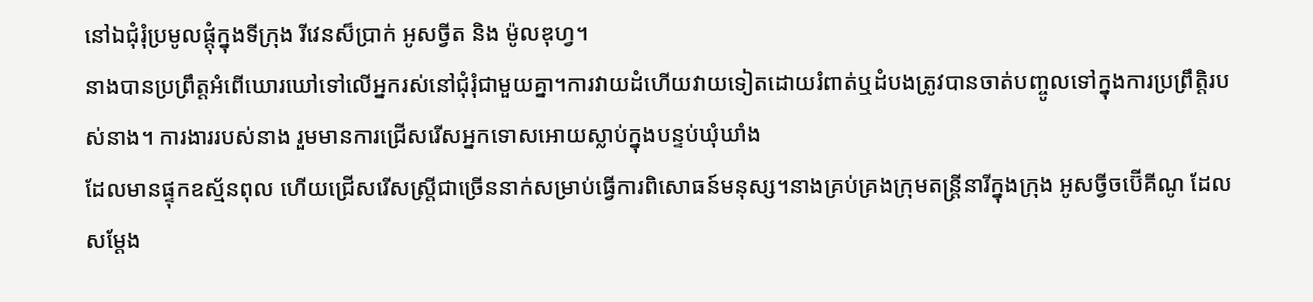នៅឯជុំរុំប្រមូលផ្ដុំក្នុងទីក្រុង រីវេនស៏ប្រាក់ អូសច្វីត និង ម៉ូលឌុហ្វ។
នាងបានប្រព្រឹត្តអំពើឃោរឃៅទៅលើអ្នករស់នៅជុំរុំជាមួយគ្នា។ការវាយដំហើយវាយទៀតដោយរំពាត់ឬដំបងត្រូវបានចាត់បញ្ចូលទៅក្នុងការប្រព្រឹត្តិរបស់នាង។ ការងាររបស់នាង រួមមានការជ្រើសរើសអ្នកទោសអោយស្លាប់ក្នុងបន្ទប់ឃុំឃាំង
ដែលមានផ្ទុកឧស្ម័នពុល ហើយជ្រើសរើសស្ត្រីជាច្រើននាក់សម្រាប់ធ្វើការពិសោធន៍មនុស្ស។នាងគ្រប់គ្រងក្រុមតន្ត្រីនារីក្នុងក្រុង អូសច្វីចប៊ើគីណូ ដែលសម្ដែង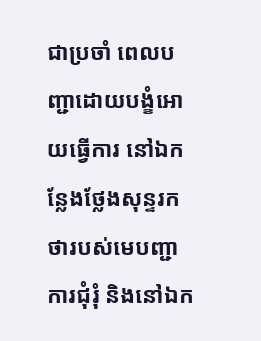ជាប្រចាំ ពេលបញ្ជាដោយបង្ខំអោយធ្វើការ នៅឯកន្លែងថ្លែងសុន្ទរកថារបស់មេបញ្ជាការជុំរុំ និងនៅឯក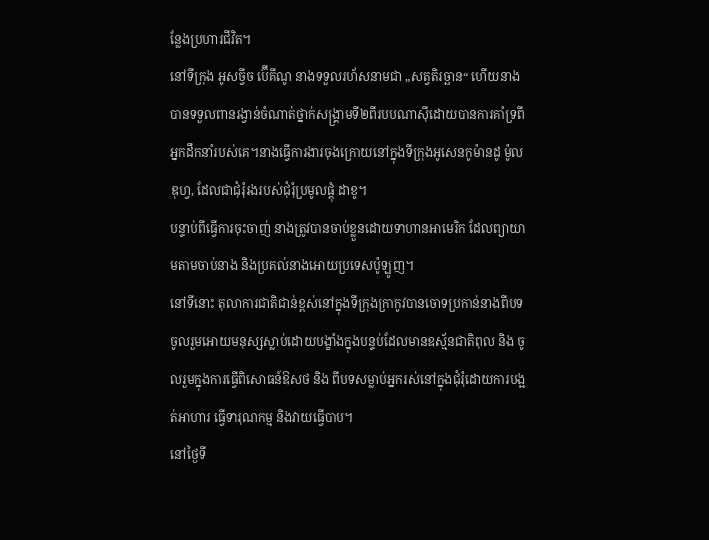ន្លែងប្រហារជីវិត។
នៅទីក្រុង អូសច្វីច ប៊ើគីណូ នាងទទួលរហ័សនាមជា „សត្វតិរច្ឆាន“ ហើយនាងបានទទួលពានរង្វាន់ចំណាត់ថ្នាក់សង្គ្រាមទី២ពីរបបណាស៊ីដោយបានការគាំទ្រពី អ្នកដឹកនាំរបស់គេ។នាងធ្វើការងារចុងក្រោយនៅក្នុងទីក្រុងអូសេនកូម៉ានដូ ម៉ូលឌុហ្វ, ដែលជាជុំរុំរងរបស់ជុំរុំប្រមូលផ្ដុំ ដាខូ។
បន្ទាប់ពីធ្វើការចុះចាញ់ នាងត្រូវបានចាប់ខ្លួនដោយទាហានអាមេរិក ដែលព្យាយាមតាមចាប់នាង និងប្រគល់នាងអោយប្រទេសប៉ូឡូញ។
នៅទីនោះ តុលាការជាតិជាន់ខ្ពស់នៅក្នុងទីក្រុងក្រាកូវបានចោទប្រកាន់នាងពីបទចូលរួមអោយមនុស្សស្លាប់ដោយបង្ខាំងក្នុងបន្ទប់ដែលមានឧស្ម័នជាតិពុល និង ចូលរួមក្នុងការធ្វើពិសោធន៍ឱសថ និង ពីបទសម្លាប់អ្នករស់នៅក្នុងជុំរុំដោយការបង្អត់អាហារ ធ្វើទារុណកម្ម និងវាយធ្វើបាប។
នៅថ្ងៃទី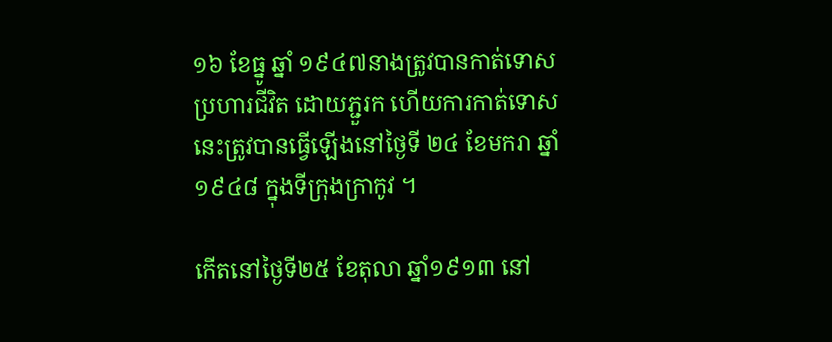១៦ ខែធ្នូ ឆ្នាំ ១៩៤៧នាងត្រូវបានកាត់ទោសប្រហារជីវិត ដោយភ្ជួរក ហើយការកាត់ទោសនេះត្រូវបានធ្វើឡើងនៅថ្ងៃទី ២៤ ខែមករា ឆ្នាំ ១៩៤៨ ក្នុងទីក្រុងក្រាកូវ ។

កើតនៅថ្ងៃទី២៥ ខែតុលា ឆ្នាំ១៩១៣ នៅ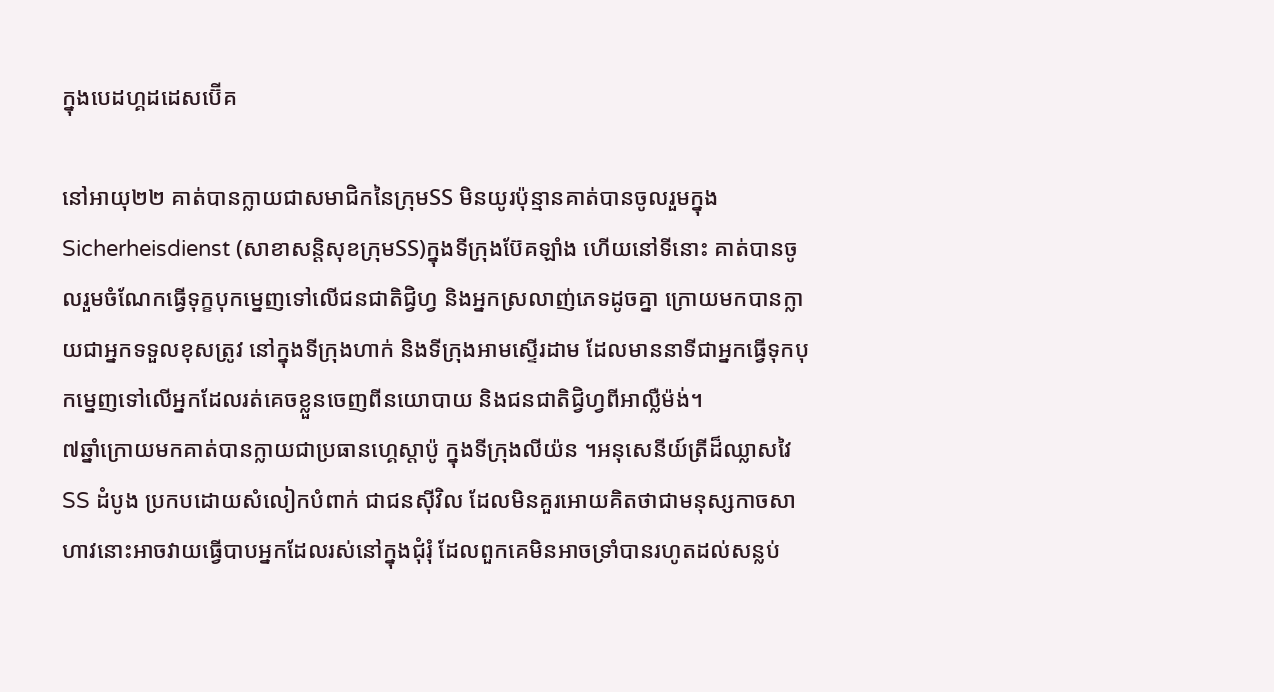ក្នុងបេដហ្គដដេសប៊ើគ

នៅអាយុ២២ គាត់បានក្លាយជាសមាជិកនៃក្រុមSS មិនយូរប៉ុន្មានគាត់បានចូលរួមក្នុង Sicherheisdienst (សាខាសន្តិសុខក្រុមSS)ក្នុងទីក្រុងប៊ែគឡាំង ហើយនៅទីនោះ គាត់បានចូលរួមចំណែកធ្វើទុក្ខបុកម្នេញទៅលើជនជាតិជិ្វហ្វ និងអ្នកស្រលាញ់ភេទដូចគ្នា ក្រោយមកបានក្លាយជាអ្នកទទួលខុសត្រូវ នៅក្នុងទីក្រុងហាក់ និងទីក្រុងអាមស្ទើរដាម ដែលមាននាទីជាអ្នកធ្វើទុកបុកម្នេញទៅលើអ្នកដែលរត់គេចខ្លួនចេញពីនយោបាយ និងជនជាតិជិ្វហ្វពីអាល្លឺម៉ង់។
៧ឆ្នាំក្រោយមកគាត់បានក្លាយជាប្រធានហ្គេស្តាប៉ូ ក្នុងទីក្រុងលីយ៉ន ។អនុសេនីយ៍ត្រីដ៏ឈ្លាសវៃ SS ដំបូង ប្រកបដោយសំលៀកបំពាក់ ជាជនស៊ីវិល ដែលមិនគួរអោយគិតថាជាមនុស្សកាចសាហាវនោះអាចវាយធ្វើបាបអ្នកដែលរស់នៅក្នុងជុំរុំ ដែលពួកគេមិនអាចទ្រាំបានរហូតដល់សន្លប់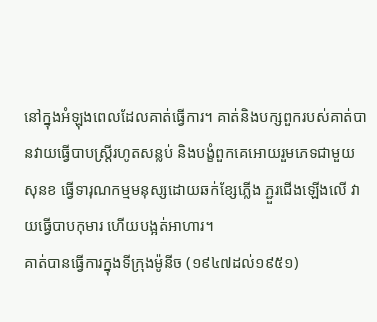នៅក្នុងអំឡុងពេលដែលគាត់ធ្វើការ។ គាត់និងបក្សពួករបស់គាត់បានវាយធ្វើបាបស្ត្រីរហូតសន្លប់ និងបង្ខំពួកគេអោយរួមភេទជាមួយសុនខ ធ្វើទារុណកម្មមនុស្សដោយឆក់ខ្សែភ្លើង ភ្ជួរជើងឡើងលើ វាយធ្វើបាបកុមារ ហើយបង្អត់អាហារ។
គាត់បានធ្វើការក្នុងទីក្រុងម៉ូនីច (១៩៤៧ដល់១៩៥១)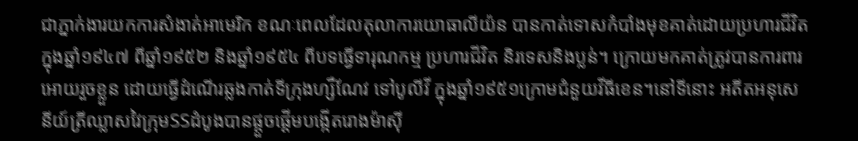ជាភ្នាក់ងារយកការសំងាត់អាមេរិក ខណៈពេលដែលតុលាការយោធាលីយ៉ន បានកាត់ទោសកំបាំងមុខគាត់ដោយប្រហារជីវិតក្នុងឆ្នាំ១៩៤៧ ពីឆ្នាំ១៩៥២ និងឆ្នាំ១៩៥៤ ពីបទធ្វើទារុណកម្ម ប្រហារជីវិត និរទេសនិងប្លន់។ ក្រោយមកគាត់ត្រូវបានការពារអោយរួចខ្លួន ដោយធ្វើដំណើរឆ្លងកាត់ទីក្រុងហ្សឺណែវ ទៅបូលីវី ក្នុងឆ្នាំ១៩៥១ក្រោមជំនួយវីធីខេន។នៅទីនោះ អតីតអនុសេនីយ៍ត្រីឈ្លាសវៃក្រុមSSដំបូងបានផ្ដួចផ្ដើមបង្កើតរោងម៉ាស៊ី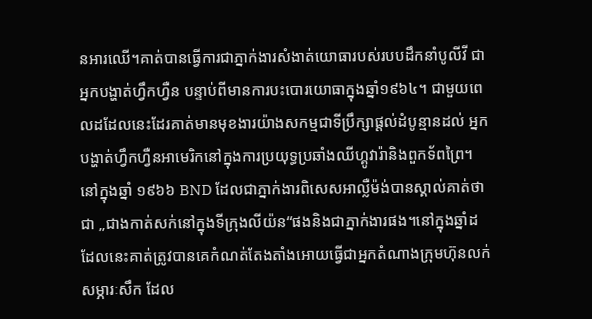នអារឈើ។គាត់បានធ្វើការជាភ្នាក់ងារសំងាត់យោធារបស់របបដឹកនាំបូលីវី ជាអ្នកបង្ហាត់ហ្វឹកហ្វឺន បន្ទាប់ពីមានការបះបោរយោធាក្នុងឆ្នាំ១៩៦៤។ ជាមួយពេលដដែលនេះដែរគាត់មានមុខងារយ៉ាងសកម្មជាទីប្រឹក្សាផ្ដល់ដំបូន្មានដល់ អ្នកបង្ហាត់ហ្វឹកហ្វឺនអាមេរិកនៅក្នុងការប្រយុទ្ធប្រឆាំងឈីហ្គូវារ៉ានិងពួកទ័ពព្រៃ។ នៅក្នុងឆ្នាំ ១៩៦៦ BND ដែលជាភ្នាក់ងារពិសេសអាល្លឺម៉ង់បានស្គាល់គាត់ថាជា „ជាងកាត់សក់នៅក្នុងទីក្រុងលីយ៉ន“ផងនិងជាភ្នាក់ងារផង។នៅក្នុងឆ្នាំដដែលនេះគាត់ត្រូវបានគេកំណត់តែងតាំងអោយធ្វើជាអ្នកតំណាងក្រុមហ៊ុនលក់សម្ភារៈសឹក ដែល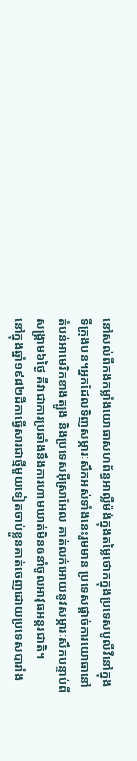នៅសល់ពីកងកម្លាំងយោធាសហព័ន្ធអាល្លឺម៉ង់ក្នុងតម្លៃថោកក្នុងប្រទេសបូលីវីនៅក្នុងទីក្រុងបន។អ្នកដែលទិញសម្ភារៈសឹកអស់ទាំងនេះរួមមាន ប្រទេសផ្ដាច់ការយោធានៅតំបន់អាមេរិកខាងត្បូង និងប្រទេសអ៊ីស្រាអែល គាត់លក់អោយនូវសម្ភារៈសឹកបន្ទាប់ពីសង្គ្រាម៦ថ្ងៃ គឺវាជាការប្រឆាំងនឹងការហាមឃាត់មិនឲនាំចូលអាវុធអន្តរជាតិ។
នៅក្នុងឆ្នាំ១៩៨២ដីកាធ្វើសារជាថ្មីមួយទៀតចាប់ខ្លួនគាត់ចេញដោយប្រទេសបារាំង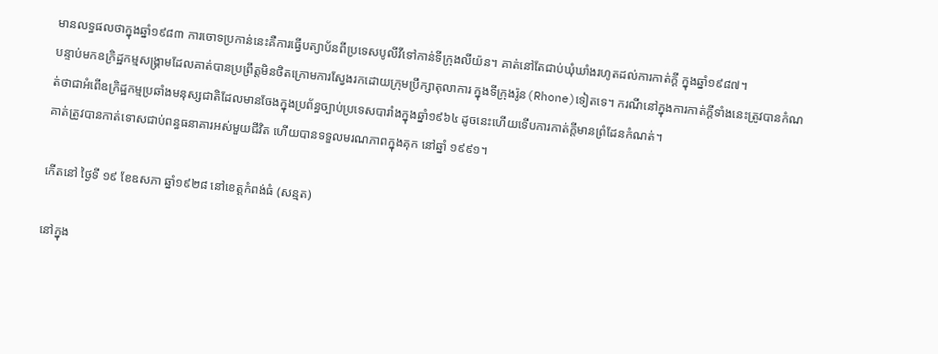មានលទ្ធផលថាក្នុងឆ្នាំ១៩៨៣ ការចោទប្រកាន់នេះគឺការធ្វើបត្យាប័នពីប្រទេសបូលីវីទៅកាន់ទីក្រុងលីយ៉ន។ គាត់នៅតែជាប់ឃុំឃាំងរហូតដល់ការកាត់ក្ដី ក្នុងឆ្នាំ១៩៨៧។
បន្ទាប់មកឧក្រិដ្ឋកម្មសង្គ្រាមដែលគាត់បានប្រព្រឹត្តមិនថិតក្រោមការស្វែងរកដោយក្រុមប្រឹក្សាតុលាការ ក្នុងទីក្រុងរ៉ូន(Rhone)ទៀតទេ។ ករណីនៅក្នុងការកាត់ក្ដីទាំងនេះត្រូវបានកំណត់ថាជាអំពើឧក្រិដ្ឋកម្មប្រឆាំងមនុស្សជាតិដែលមានចែងក្នុងប្រព័ន្ធច្បាប់ប្រទេសបារាំងក្នុងឆ្នាំ១៩៦៤ ដូចនេះហើយទើបការកាត់ក្ដីមានព្រំដែនកំណត់។
គាត់ត្រូវបានកាត់ទោសជាប់ពន្ធធនាគារអស់មួយជីវិត ហើយបានទទួលមរណភាពក្នុងគុក នៅឆ្នាំ ១៩៩១។

កើតនៅ ថ្ងៃទី ១៩ ខែឧសភា ឆ្នាំ១៩២៨ នៅខេត្តកំពង់ធំ (សន្មត)

នៅក្នុង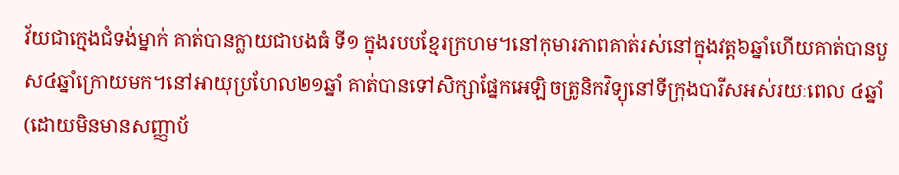វ័យជាក្មេងជំទង់ម្នាក់ គាត់បានក្លាយជាបងធំ ទី១ ក្នុងរបបខ្មែរក្រហម។នៅកុមារភាពគាត់រស់នៅក្នុងវត្ត៦ឆ្នាំហើយគាត់បានបួស៤ឆ្នាំក្រោយមក។នៅអាយុប្រហែល២១ឆ្នាំ គាត់បានទៅសិក្សាផ្នែកអេឡិចត្រូនិកវិទ្យុនៅទីក្រុងបារីសអស់រយៈពេល ៤ឆ្នាំ (ដោយមិនមានសញ្ញាប័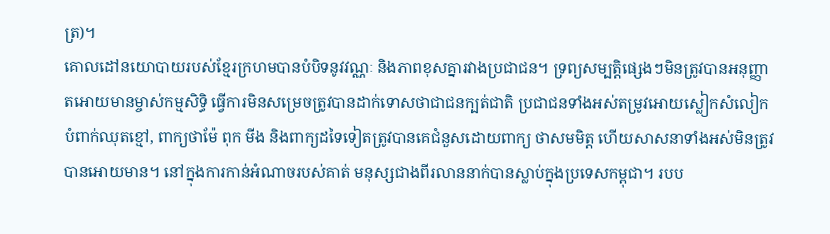ត្រ)។
គោលដៅនយោបាយរបស់ខ្មែរក្រហមបានបំបិទនូវវណ្ណៈ និងភាពខុសគ្នារវាងប្រជាជន។ ទ្រព្យសម្បត្តិផ្សេងៗមិនត្រូវបានអនុញ្ញាតអោយមានម្ចាស់កម្មសិទ្ធិ ធ្វើការមិនសម្រេចត្រូវបានដាក់ទោសថាជាជនក្បត់ជាតិ ប្រជាជនទាំងអស់តម្រូវអោយស្លៀកសំលៀកបំពាក់ឈុតខ្មៅ, ពាក្យថាម៉ែ ពុក មីង និងពាក្យដទៃទៀតត្រូវបានគេជំនួសដោយពាក្យ ថាសមមិត្ត ហើយសាសនាទាំងអស់មិនត្រូវបានអោយមាន។ នៅក្នុងការកាន់អំណាចរបស់គាត់ មនុស្សជាងពីរលាននាក់បានស្លាប់ក្នុងប្រទេសកម្ពុជា។ របប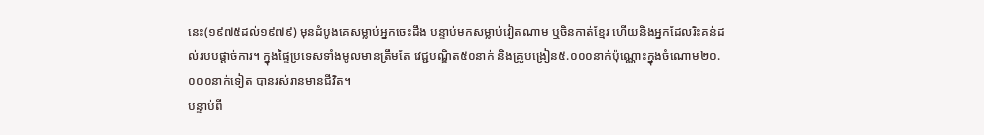នេះ(១៩៧៥ដល់១៩៧៩) មុនដំបូងគេសម្លាប់អ្នកចេះដឹង បន្ទាប់មកសម្លាប់វៀតណាម ឬចិនកាត់ខ្មែរ ហើយនិងអ្នកដែលរិះគន់ដល់របបផ្ដាច់ការ។ ក្នុងផ្ទៃប្រទេសទាំងមូលមានត្រឹមតែ វេជ្ជបណ្ឌិត៥០នាក់ និងគ្រូបង្រៀន៥.០០០នាក់ប៉ុណ្ណោះក្នុងចំណោម២០.០០០នាក់ទៀត បានរស់រានមានជីវិត។
បន្ទាប់ពី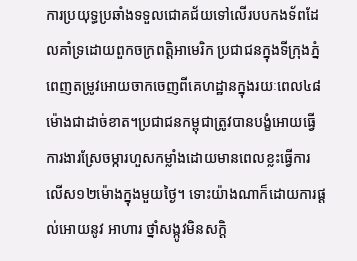ការប្រយុទ្ធប្រឆាំងទទួលជោគជ័យទៅលើរបបកងទ័ពដែលគាំទ្រដោយពួកចក្រពត្តិអាមេរិក ប្រជាជនក្នុងទីក្រុងភ្នំពេញតម្រូវអោយចាកចេញពីគេហដ្ឋានក្នុងរយៈពេល៤៨ម៉ោងជាដាច់ខាត។ប្រជាជនកម្ពុជាត្រូវបានបង្ខំអោយធ្វើការងារស្រែចម្ការហួសកម្លាំងដោយមានពេលខ្លះធ្វើការលើស១២ម៉ោងក្នុងមួយថ្ងៃ។ ទោះយ៉ាងណាក៏ដោយការផ្ដល់អោយនូវ អាហារ ថ្នាំសង្កូវមិនសក្ដិ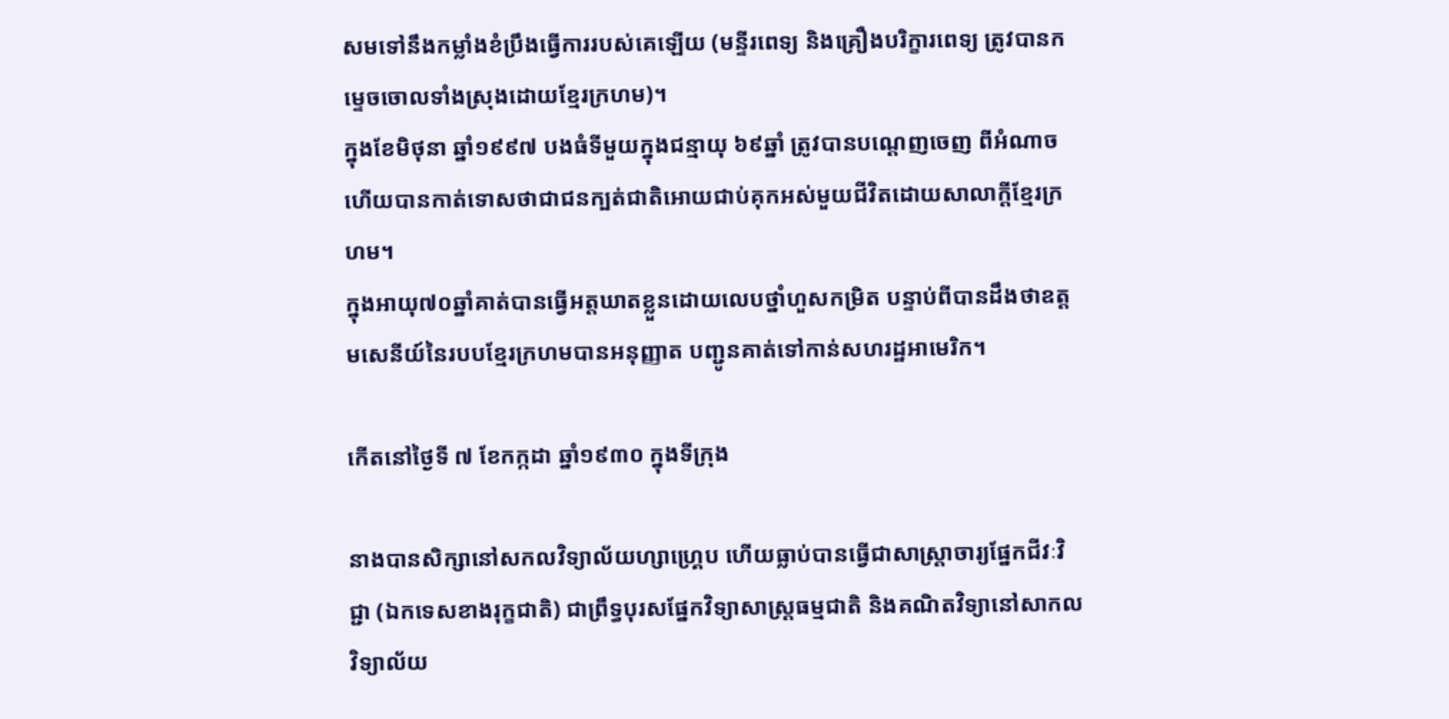សមទៅនឹងកម្លាំងខំប្រឹងធ្វើការរបស់គេឡើយ (មន្ទីរពេទ្យ និងគ្រឿងបរិក្ខារពេទ្យ ត្រូវបានកម្ទេចចោលទាំងស្រុងដោយខ្មែរក្រហម)។
ក្នុងខែមិថុនា ឆ្នាំ១៩៩៧ បងធំទីមួយក្នុងជន្មាយុ ៦៩ឆ្នាំ ត្រូវបានបណ្ដេញចេញ ពីអំណាចហើយបានកាត់ទោសថាជាជនក្បត់ជាតិអោយជាប់គុកអស់មួយជីវិតដោយសាលាក្ដីខ្មែរក្រហម។
ក្នុងអាយុ៧០ឆ្នាំគាត់បានធ្វើអត្តឃាតខ្លួនដោយលេបថ្នាំហួសកម្រិត បន្ទាប់ពីបានដឹងថាឧត្ដមសេនីយ៍នៃរបបខ្មែរក្រហមបានអនុញ្ញាត បញ្ជូនគាត់ទៅកាន់សហរដ្ឋអាមេរិក។

កើតនៅថ្ងៃទី ៧ ខែកក្កដា ឆ្នាំ១៩៣០ ក្នុងទីក្រុង

នាងបានសិក្សានៅសកលវិទ្យាល័យហ្សាហ្រ្គេប ហើយធ្លាប់បានធ្វើជាសាស្ត្រាចារ្យផ្នែកជីវៈវិជ្ជា (ឯកទេសខាងរុក្ខជាតិ) ជាព្រឹទ្ធបុរសផ្នែកវិទ្យាសាស្ត្រធម្មជាតិ និងគណិតវិទ្យានៅសាកលវិទ្យាល័យ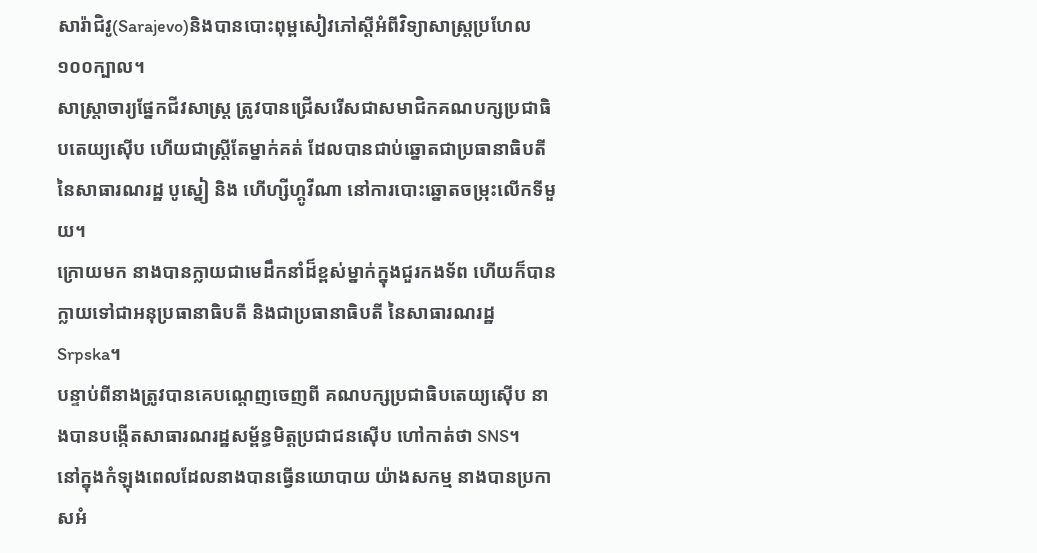សារ៉ាជិវូ(Sarajevo)និងបានបោះពុម្ពសៀវភៅស្ដីអំពីវិទ្យាសាស្ត្រប្រហែល ១០០ក្បាល។
សាស្ត្រាចារ្យផ្នែកជីវសាស្ត្រ ត្រូវបានជ្រើសរើសជាសមាជិកគណបក្សប្រជាធិបតេយ្យស៊ើប ហើយជាស្ត្រីតែម្នាក់គត់ ដែលបានជាប់ឆ្នោតជាប្រធានាធិបតីនៃសាធារណរដ្ឋ បូស្នៀ និង ហើហ្សីហ្គូវីណា នៅការបោះឆ្នោតចម្រុះលើកទីមួយ។
ក្រោយមក នាងបានក្លាយជាមេដឹកនាំដ៏ខ្ពស់ម្នាក់ក្នុងជួរកងទ័ព ហើយក៏បានក្លាយទៅជាអនុប្រធានាធិបតី និងជាប្រធានាធិបតី នៃសាធារណរដ្ឋ Srpska។
បន្ទាប់ពីនាងត្រូវបានគេបណ្ដេញចេញពី គណបក្សប្រជាធិបតេយ្យស៊ើប នាងបានបង្កើតសាធារណរដ្ឋសម្ព័ន្ធមិត្តប្រជាជនស៊ើប ហៅកាត់ថា SNS។
នៅក្នុងកំឡុងពេលដែលនាងបានធ្វើនយោបាយ យ៉ាងសកម្ម នាងបានប្រកាសអំ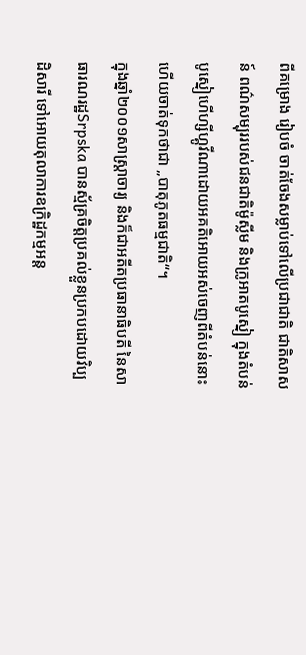ពីគម្រោង រៀបចំ ចាត់ចែងសម្លាប់ទៅលើប្រជាជាតិ ជាតិសាសន៍ ពណ៌សម្បុររបស់ជនជាតិម៉ូស្លីម និងក្រូអាតបូស្នៀ ក្នុងតំបន់បូស្នៀហើហ្សីហ្គូវីណាដោយអគតិអោយអស់ចេញពីតំបន់នោះហើយចាត់ទុកថាជា „បាតុភូតធម្មជាតិ“។
ក្នុងឆ្នាំ២០០១សាស្ត្រាចារ្យ និងក៏ជាអតីតប្រធានាធិបតី នៃសាធារណរដ្ឋSrpska បានស្ម័គ្រចិត្តប្រគល់ខ្លួនប្រកបដោយវិប្បដិសារី ទៅអោយតុលាការឧក្រិដ្ឋកម្មអន្ត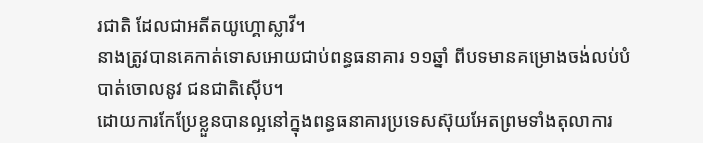រជាតិ ដែលជាអតីតយូហ្គោស្លាវី។
នាងត្រូវបានគេកាត់ទោសអោយជាប់ពន្ធធនាគារ ១១ឆ្នាំ ពីបទមានគម្រោងចង់លប់បំបាត់ចោលនូវ ជនជាតិស៊ើប។
ដោយការកែប្រែខ្លួនបានល្អនៅក្នុងពន្ធធនាគារប្រទេសស៊ុយអែតព្រមទាំងតុលាការ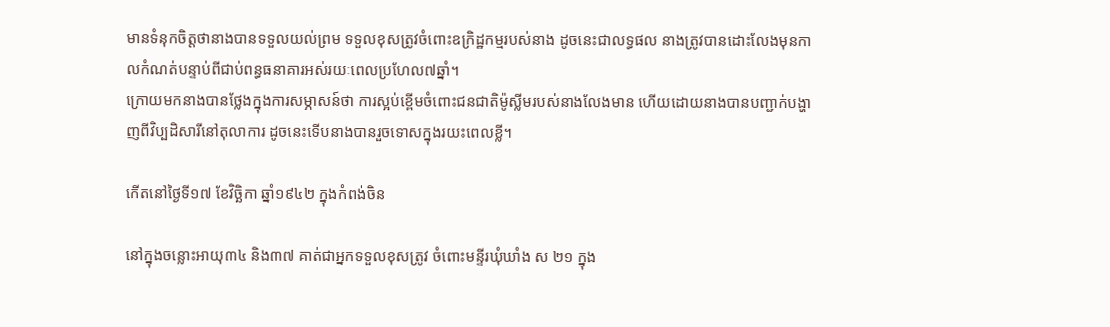មានទំនុកចិត្តថានាងបានទទួលយល់ព្រម ទទួលខុសត្រូវចំពោះឧក្រិដ្ឋកម្មរបស់នាង ដូចនេះជាលទ្ធផល នាងត្រូវបានដោះលែងមុនកាលកំណត់បន្ទាប់ពីជាប់ពន្ធធនាគារអស់រយៈពេលប្រហែល៧ឆ្នាំ។
ក្រោយមកនាងបានថ្លែងក្នុងការសម្ភាសន៍ថា ការស្អប់ខ្ពើមចំពោះជនជាតិម៉ូស្លីមរបស់នាងលែងមាន ហើយដោយនាងបានបញ្ជាក់បង្ហាញពីវិប្បដិសារីនៅតុលាការ ដូចនេះទើបនាងបានរួចទោសក្នុងរយះពេលខ្លី។

កើតនៅថ្ងៃទី១៧ ខែវិច្ឆិកា ឆ្នាំ១៩៤២ ក្នុងកំពង់ចិន

នៅក្នុងចន្លោះអាយុ៣៤ និង៣៧ គាត់ជាអ្នកទទួលខុសត្រូវ ចំពោះមន្ទីរឃុំឃាំង ស ២១ ក្នុង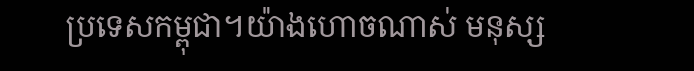ប្រទេសកម្ពុជា។យ៉ាងហោចណាស់ មនុស្ស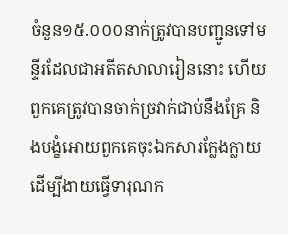ចំនួន១៥.០០០នាក់ត្រូវបានបញ្ជូនទៅមន្ទីរដែលជាអតីតសាលារៀននោះ ហើយពួកគេត្រូវបានចាក់ច្រវាក់ជាប់នឹងគ្រែ និងបង្ខំអោយពួកគេចុះឯកសារក្លែងក្លាយដើម្បីងាយធ្វើទារុណក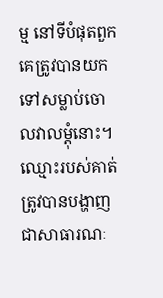ម្ម នៅទីបំផុតពួកគេត្រូវបានយកទៅសម្លាប់ចោលវាលម្ដុំនោះ។ ឈ្មោះរបស់គាត់ត្រូវបានបង្ហាញជាសាធារណៈ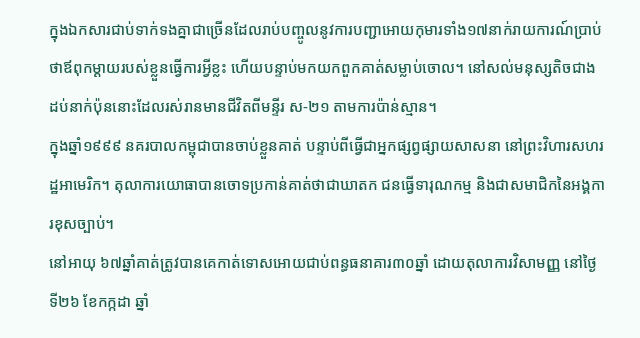ក្នុងឯកសារជាប់ទាក់ទងគ្នាជាច្រើនដែលរាប់បញ្ចូលនូវការបញ្ជាអោយកុមារទាំង១៧នាក់រាយការណ៍ប្រាប់ថាឪពុកម្ដាយរបស់ខ្លួនធ្វើការអ្វីខ្លះ ហើយបន្ទាប់មកយកពួកគាត់សម្លាប់ចោល។ នៅសល់មនុស្សតិចជាងដប់នាក់ប៉ុននោះដែលរស់រានមានជីវិតពីមន្ទីរ ស-២១ តាមការប៉ាន់ស្មាន។
ក្នុងឆ្នាំ១៩៩៩ នគរបាលកម្ពុជាបានចាប់ខ្លួនគាត់ បន្ទាប់ពីធ្វើជាអ្នកផ្សព្វផ្សាយសាសនា នៅព្រះវិហារសហរដ្ឋអាមេរិក។ តុលាការយោធាបានចោទប្រកាន់គាត់ថាជាឃាតក ជនធ្វើទារុណកម្ម និងជាសមាជិកនៃអង្គការខុសច្បាប់។
នៅអាយុ ៦៧ឆ្នាំគាត់ត្រូវបានគេកាត់ទោសអោយជាប់ពន្ធធនាគារ៣០ឆ្នាំ ដោយតុលាការវិសាមញ្ញ នៅថ្ងៃទី២៦ ខែកក្កដា ឆ្នាំ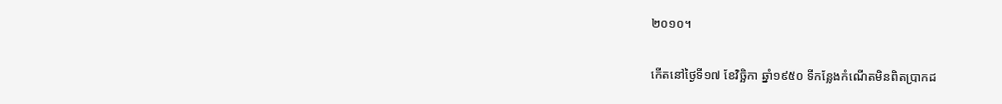២០១០។

កើតនៅថ្ងៃទី១៧ ខែវិច្ឆិកា ឆ្នាំ១៩៥០ ទីកន្លែងកំណើតមិនពិតប្រាកដ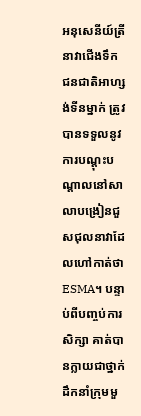អនុសេនីយ៍ត្រីនាវាជើងទឹកជនជាតិអាហ្សង់ទីនម្នាក់ ត្រូវបានទទួលនូវការបណ្ដុះបណ្ដាលនៅសាលាបង្រៀនជួសជុលនាវាដែលហៅកាត់ថាESMA។ បន្ទាប់ពីបញ្ចប់ការសិក្សា គាត់បានក្លាយជាថ្នាក់ដឹកនាំក្រុមមួ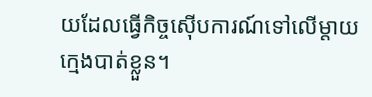យដែលធ្វើកិច្ចស៊ើបការណ៍ទៅលើម្ដាយក្មេងបាត់ខ្លួន។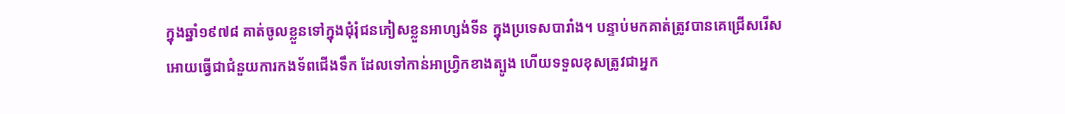ក្នុងឆ្នាំ១៩៧៨ គាត់ចូលខ្លួនទៅក្នុងជុំរុំជនភៀសខ្លួនអាហ្សង់ទីន ក្នុងប្រទេសបារាំង។ បន្ទាប់មកគាត់ត្រូវបានគេជ្រើសរើសអោយធ្វើជាជំនួយការកងទ័ពជើងទឹក ដែលទៅកាន់អាហ្វ្រិកខាងត្បូង ហើយទទួលខុសត្រូវជាអ្នក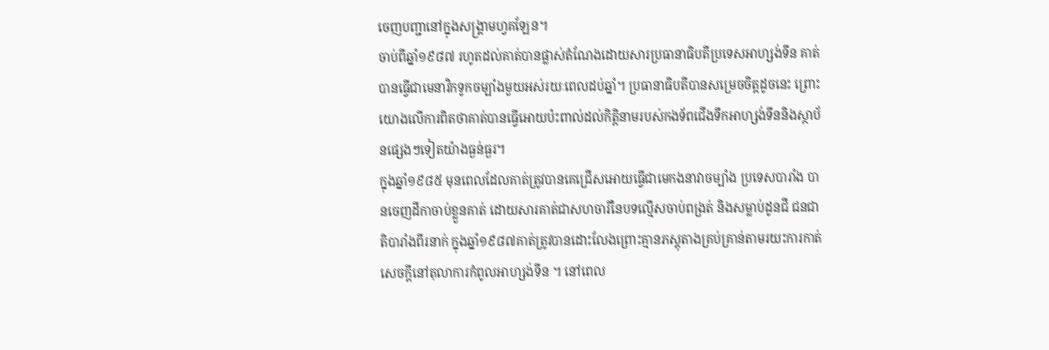ចេញបញ្ជានៅក្នុងសង្គ្រាមហ្វគឡែន។
ចាប់ពីឆ្នាំ១៩៨៧ រហូតដល់គាត់បានផ្លាស់តំណែងដោយសារប្រធានាធិបតីប្រទេសអាហ្សង់ទីន គាត់បានធ្វើជាមេនាវិកទូកចម្បាំងមួយអស់រយៈពេលដប់ឆ្នាំ។ ប្រធានាធិបតីបានសម្រេចចិត្តដូចនេះ ព្រោះយោងលើការពិតថាគាត់បានធ្វើអោយប៉ះពាល់ដល់កិត្តិនាមរបស់កងទ័ពជើងទឹកអាហ្សង់ទីននិងស្ថាប័នផ្សេងៗទៀតយ៉ាងធ្ងន់ធ្ងរ។
ក្នុងឆ្នាំ១៩៨៥ មុនពេលដែលគាត់ត្រូវបានគេជ្រើសអោយធ្វើជាមេកងនាវាចម្បាំង ប្រទេសបារាំង បានចេញដីកាចាប់ខ្លួនគាត់ ដោយសារគាត់ជាសហចារីនៃបទល្មើសចាប់ពង្រត់ និងសម្លាប់ដូនជី ជនជាតិបារាំងពីរនាក់ ក្នុងឆ្នាំ១៩៨៧គាត់ត្រូវបានដោះលែងព្រោះគ្មានភស្តុតាងគ្រប់គ្រាន់តាមរយះការកាត់សេចក្ដីនៅតុលាការកំពូលអាហ្សង់ទីន ។ នៅពេល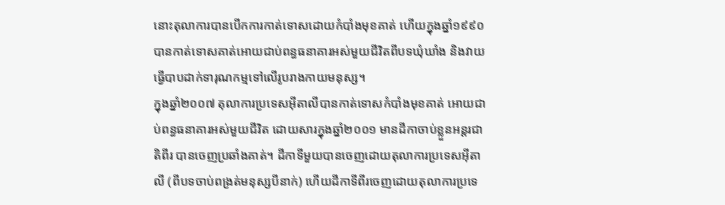នោះតុលាការបានបើកការកាត់ទោសដោយកំបាំងមុខគាត់ ហើយក្នុងឆ្នាំ១៩៩០ បានកាត់ទោសគាត់អោយជាប់ពន្ធធនាគារអស់មួយជីវិតពីបទឃុំឃាំង និងវាយធ្វើបាបដាក់ទារុណកម្មទៅលើរូបរាងកាយមនុស្ស។
ក្នុងឆ្នាំ២០០៧ តុលាការប្រទេសអ៊ីតាលីបានកាត់ទោសកំបាំងមុខគាត់ អោយជាប់ពន្ធធនាគារអស់មួយជីវិត ដោយសារក្នុងឆ្នាំ២០០១ មានដីកាចាប់ខ្លួនអន្តរជាតិពីរ បានចេញប្រឆាំងគាត់។ ដីកាទីមួយបានចេញដោយតុលាការប្រទេសអ៊ីតាលី (ពីបទចាប់ពង្រត់មនុស្សបីនាក់) ហើយដីកាទីពីរចេញដោយតុលាការប្រទេ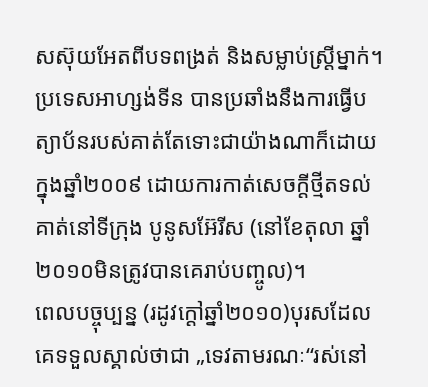សស៊ុយអែតពីបទពង្រត់ និងសម្លាប់ស្ត្រីម្នាក់។
ប្រទេសអាហ្សង់ទីន បានប្រឆាំងនឹងការធ្វើបត្យាប័នរបស់គាត់តែទោះជាយ៉ាងណាក៏ដោយក្នុងឆ្នាំ២០០៩ ដោយការកាត់សេចក្ដីថ្មីតទល់គាត់នៅទីក្រុង បូនូសអ៊ែរីស (នៅខែតុលា ឆ្នាំ២០១០មិនត្រូវបានគេរាប់បញ្ចូល)។
ពេលបច្ចុប្បន្ន (រដូវក្ដៅឆ្នាំ២០១០)បុរសដែលគេទទួលស្គាល់ថាជា „ទេវតាមរណៈ“រស់នៅ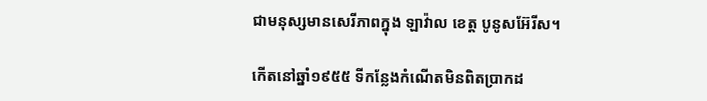ជាមនុស្សមានសេរីភាពក្នុង ឡាវ៉ាល ខេត្ត បូនូសអ៊ែរីស។

កើតនៅឆ្នាំ១៩៥៥ ទីកន្លែងកំណើតមិនពិតប្រាកដ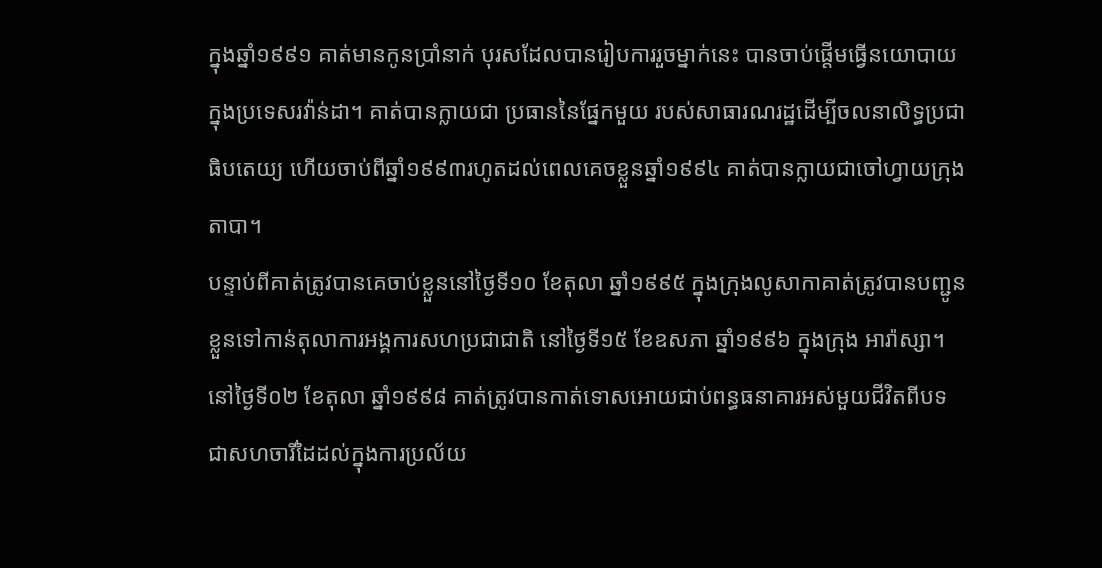ក្នុងឆ្នាំ១៩៩១ គាត់មានកូនប្រាំនាក់ បុរសដែលបានរៀបការរួចម្នាក់នេះ បានចាប់ផ្ដើមធ្វើនយោបាយក្នុងប្រទេសរវ៉ាន់ដា។ គាត់បានក្លាយជា ប្រធាននៃផ្នែកមួយ របស់សាធារណរដ្ឋដើម្បីចលនាលិទ្ធប្រជាធិបតេយ្យ ហើយចាប់ពីឆ្នាំ១៩៩៣រហូតដល់ពេលគេចខ្លួនឆ្នាំ១៩៩៤ គាត់បានក្លាយជាចៅហ្វាយក្រុងតាបា។
បន្ទាប់ពីគាត់ត្រូវបានគេចាប់ខ្លួននៅថ្ងៃទី១០ ខែតុលា ឆ្នាំ១៩៩៥ ក្នុងក្រុងលូសាកាគាត់ត្រូវបានបញ្ជូនខ្លួនទៅកាន់តុលាការអង្គការសហប្រជាជាតិ នៅថៃ្ងទី១៥ ខែឧសភា ឆ្នាំ១៩៩៦ ក្នុងក្រុង អារ៉ាស្សា។
នៅថ្ងៃទី០២ ខែតុលា ឆ្នាំ១៩៩៨ គាត់ត្រូវបានកាត់ទោសអោយជាប់ពន្ធធនាគារអស់មួយជីវិតពីបទជាសហចារីដៃដល់ក្នុងការប្រល័យ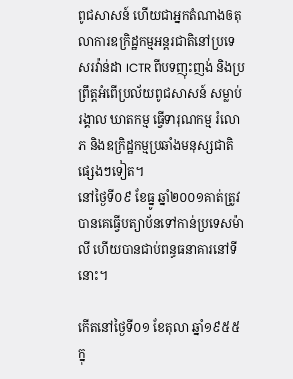ពូជសាសន៍ ហើយជាអ្នកតំណាងឲតុលាការឧក្រិដ្ឋកម្មអន្តរជាតិនៅប្រទេសរវ៉ាន់ដា ICTR ពីបទញុះញង់ និងប្រព្រឹត្តអំពើប្រល័យពូជសាសន៍ សម្លាប់រង្គាល ឃាតកម្ម ធ្វើទារុណកម្ម រំលោភ និងឧក្រិដ្ឋកម្មប្រឆាំងមនុស្សជាតិផ្សេងៗទៀត។
នៅថ្ងៃទី០៩ ខែធ្នូ ឆ្នាំ២០០១គាត់ត្រូវបានគេធ្វើបត្យាប័នទៅកាន់ប្រទេសម៉ាលី ហើយបានជាប់ពន្ធធនាគារនៅទីនោះ។

កើតនៅថ្ងៃទី០១ ខែតុលា ឆ្នាំ១៩៥៥ ក្នុ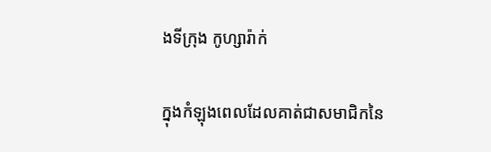ងទីក្រុង កូហ្សារ៉ាក់

ក្នុងកំឡុងពេលដែលគាត់ជាសមាជិកនៃ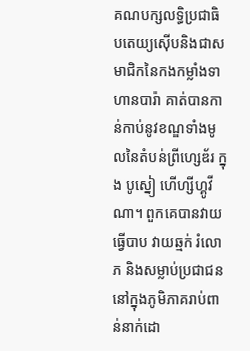គណបក្សលទ្ធិប្រជាធិបតេយ្យស៊ើបនិងជាសមាជិកនៃកងកម្លាំងទាហានបារ៉ា គាត់បានកាន់កាប់នូវខណ្ឌទាំងមូលនៃតំបន់ព្រីហ្សេឌ័រ ក្នុង បូស្នៀ ហើហ្សីហ្គូវីណា។ ពួកគេបានវាយធ្វើបាប វាយឆ្មក់ រំលោភ និងសម្លាប់ប្រជាជននៅក្នុងភូមិភាគរាប់ពាន់នាក់ដោ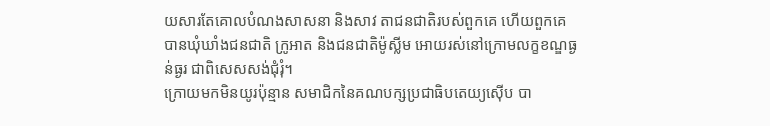យសារតែគោលបំណងសាសនា និងសាវ តាជនជាតិរបស់ពួកគេ ហើយពួកគេបានឃុំឃាំងជនជាតិ ក្រូអាត និងជនជាតិម៉ូស្លីម អោយរស់នៅក្រោមលក្ខខណ្ឌធ្ងន់ធ្ងរ ជាពិសេសសង់ជុំរុំ។
ក្រោយមកមិនយូរប៉ុន្មាន សមាជិកនៃគណបក្សប្រជាធិបតេយ្យស៊ើប បា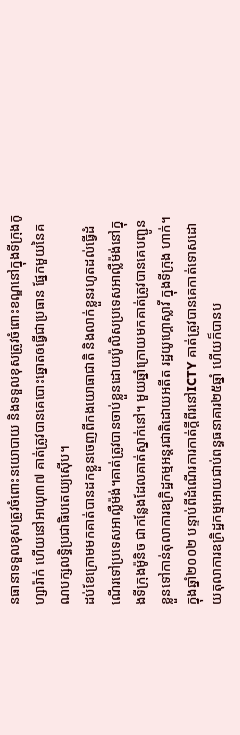នធានាទទួលខុសត្រូវចំពោះនយោបាយ និងទទួលខុសត្រូវចំពោះខណ្ឌនៅក្នុងទីក្រុងកូហ្សារ៉ាក់ ហើយនៅអាយុ៣៧ គាត់ត្រូវបានគេបោះឆ្នោតឲធ្វើជាប្រធាន ផ្នែកមួយនៃគណបក្សលទ្ធិប្រជាធិបតេយ្យស៊ើប។
ដប់ខែក្រោមមកគាត់បានដកខ្លួនចេញពីកងយោធាជាតិ និងលាក់ខ្លួនរហូតដល់ធ្វើដំណើរទៅប្រទេសអាល្លឺម៉ង់។គាត់ត្រូវបានចាប់ខ្លួនដោយប៉ូលិសប្រទេសអាល្លឺម៉ង់នៅក្នុងទីក្រុងម៉ូនិច ជាកន្លែងដែលគាត់ស្នាក់នៅ។ មួយឆ្នាំក្រោយមកគាត់ត្រូវបានគេបញ្ជូនខ្លួនទៅកាន់តុលាការឧក្រិដ្ឋកម្មអន្តរជាតិដោយអតីត រដ្ឋយូហ្គោស្លាវី ក្នុងទីក្រុង ហាក់។
ក្នុងឆ្នាំ២០០២ បន្ទាប់ពីដំណើរការកាត់ក្ដីពីរនៅICTY គាត់ត្រូវបានគេកាត់ទោសដោយតុលាការឧក្រិដ្ឋកម្មអោយជាប់ពន្ធធនាគារ២៥ឆ្នាំ ហើយក៏បានប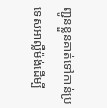ញ្ជូនខ្លួនគាត់ទៅកាន់ប្រទេសអាល្លឺម៉ង់ដើម្បី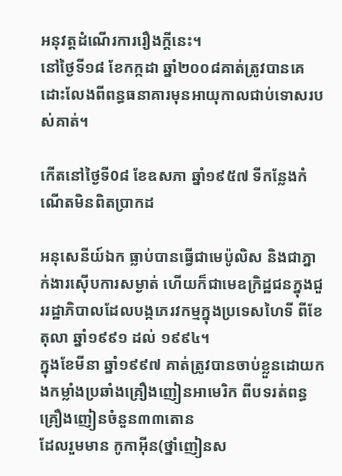អនុវត្តដំណើរការរឿងក្ដីនេះ។
នៅថ្ងៃទី១៨ ខែកក្កដា ឆ្នាំ២០០៨គាត់ត្រូវបានគេដោះលែងពីពន្ធធនាគារមុនអាយុកាលជាប់ទោសរបស់គាត់។

កើតនៅថ្ងៃទី0៨ ខែឧសភា ឆ្នាំ១៩៥៧ ទីកន្លែងកំណើតមិនពិតប្រាកដ

អនុសេនីយ៍ឯក ធ្លាប់បានធ្វើជាមេប៉ូលិស និងជាភ្នាក់ងារស៊ើបការសម្ងាត់ ហើយក៏ជាមេឧក្រិដ្ឋជនក្នុងជួររដ្ឋាភិបាលដែលបង្កភេរវកម្មក្នុងប្រទេសហៃទី ពីខែតុលា ឆ្នាំ១៩៩១ ដល់ ១៩៩៤។
ក្នុងខែមីនា ឆ្នាំ១៩៩៧ គាត់ត្រូវបានចាប់ខ្លួនដោយកងកម្លាំងប្រឆាំងគ្រឿងញៀនអាមេរិក ពីបទរត់ពន្ធគ្រឿងញៀនចំនួន៣៣តោន
ដែលរួមមាន កូកាអ៊ីន(ថ្នាំញៀនស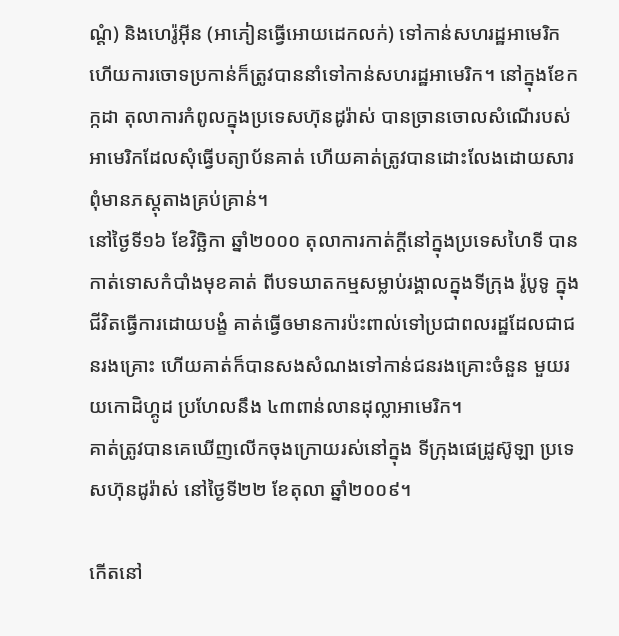ណ្ដំ) និងហេរ៉ូអ៊ីន (អាភៀនធ្វើអោយដេកលក់) ទៅកាន់សហរដ្ឋអាមេរិក ហើយការចោទប្រកាន់ក៏ត្រូវបាននាំទៅកាន់សហរដ្ឋអាមេរិក។ នៅក្នុងខែកក្កដា តុលាការកំពូលក្នុងប្រទេសហ៊ុនដូរ៉ាស់ បានច្រានចោលសំណើរបស់អាមេរិកដែលសុំធ្វើបត្យាប័នគាត់ ហើយគាត់ត្រូវបានដោះលែងដោយសារពុំមានភស្តុតាងគ្រប់គ្រាន់។
នៅថ្ងៃទី១៦ ខែវិច្ឆិកា ឆ្នាំ២០០០ តុលាការកាត់ក្ដីនៅក្នុងប្រទេសហៃទី បានកាត់ទោសកំបាំងមុខគាត់ ពីបទឃាតកម្មសម្លាប់រង្គាលក្នុងទីក្រុង រ៉ូបូទូ ក្នុងជីវិតធ្វើការដោយបង្ខំ គាត់ធ្វើឲមានការប៉ះពាល់ទៅប្រជាពលរដ្ឋដែលជាជនរងគ្រោះ ហើយគាត់ក៏បានសងសំណងទៅកាន់ជនរងគ្រោះចំនួន មួយរយកោដិហ្គូដ ប្រហែលនឹង ៤៣ពាន់លានដុល្លាអាមេរិក។
គាត់ត្រូវបានគេឃើញលើកចុងក្រោយរស់នៅក្នុង ទីក្រុងផេដ្រូស៊ូឡា ប្រទេសហ៊ុនដូរ៉ាស់ នៅថ្ងៃទី២២ ខែតុលា ឆ្នាំ២០០៩។

កើតនៅ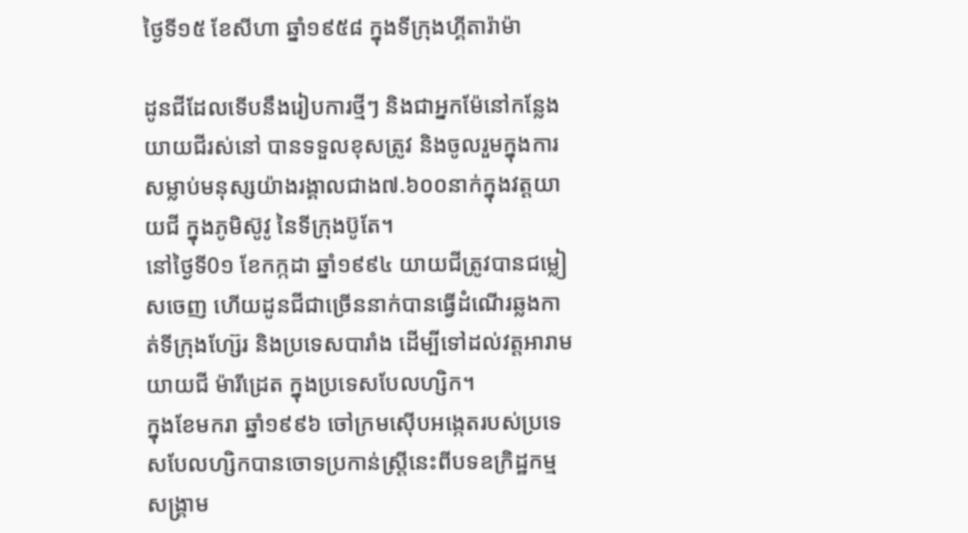ថ្ងៃទី១៥ ខែសីហា ឆ្នាំ១៩៥៨ ក្នុងទីក្រុងហ្គីតារ៉ាម៉ា

ដូនជីដែលទើបនឹងរៀបការថ្មីៗ និងជាអ្នកម៉ែនៅកន្លែងយាយជីរស់នៅ បានទទួលខុសត្រូវ និងចូលរួមក្នុងការសម្លាប់មនុស្សយ៉ាងរង្គាលជាង៧.៦០០នាក់ក្នុងវត្តយាយជី ក្នុងភូមិស៊ូវូ នៃទីក្រុងប៊ូតែ។
នៅថ្ងៃទី0១ ខែកក្កដា ឆ្នាំ១៩៩៤ យាយជីត្រូវបានជម្លៀសចេញ ហើយដូនជីជាច្រើននាក់បានធ្វើដំណើរឆ្លងកាត់ទីក្រុងហ្ស៊ែរ និងប្រទេសបារាំង ដើម្បីទៅដល់វត្តអារាមយាយជី ម៉ារីដ្រេត ក្នុងប្រទេសបែលហ្សិក។
ក្នុងខែមករា ឆ្នាំ១៩៩៦ ចៅក្រមស៊ើបអង្កេតរបស់ប្រទេសបែលហ្សិកបានចោទប្រកាន់ស្ត្រីនេះពីបទឧក្រិដ្ឋកម្មសង្គ្រាម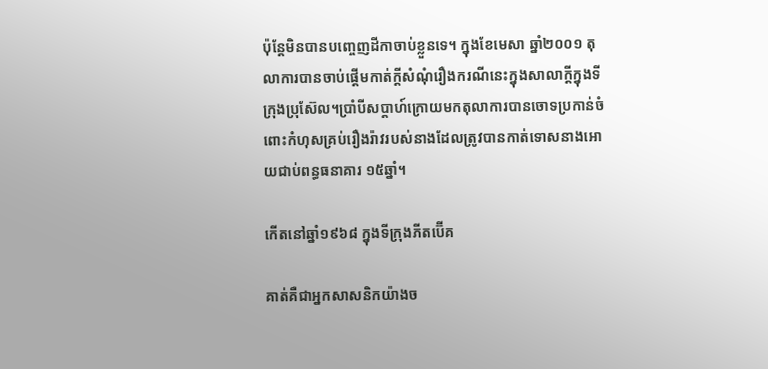ប៉ុន្តែមិនបានបញ្ចេញដីកាចាប់ខ្លួនទេ។ ក្នុងខែមេសា ឆ្នាំ២០០១ តុលាការបានចាប់ផ្ដើមកាត់ក្ដីសំណុំរឿងករណីនេះក្នុងសាលាក្ដីក្នុងទីក្រុងប្រុស៊ែល។ប្រាំបីសប្ដាហ៍ក្រោយមកតុលាការបានចោទប្រកាន់ចំពោះកំហុសគ្រប់រឿងរ៉ាវរបស់នាងដែលត្រូវបានកាត់ទោសនាងអោយជាប់ពន្ធធនាគារ ១៥ឆ្នាំ។

កើតនៅឆ្នាំ១៩៦៨ ក្នុងទីក្រុងភីតប៊ើគ

គាត់គឺជាអ្នកសាសនិកយ៉ាងច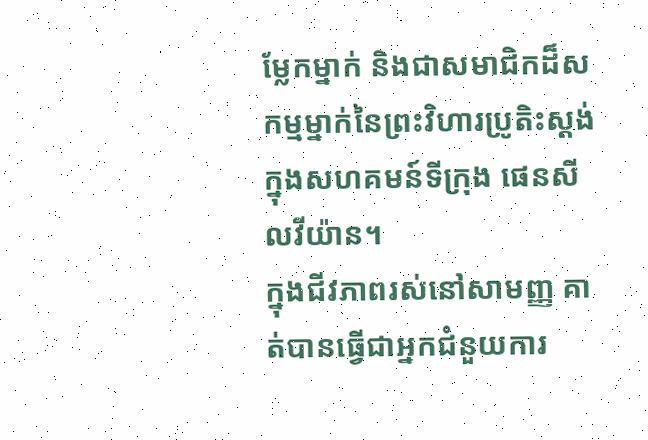ម្លែកម្នាក់ និងជាសមាជិកដ៏សកម្មម្នាក់នៃព្រះវិហារប្រូតិះស្តង់ ក្នុងសហគមន៍ទីក្រុង ផេនសីលវីយ៉ាន។
ក្នុងជីវភាពរស់នៅសាមញ្ញ គាត់បានធ្វើជាអ្នកជំនួយការ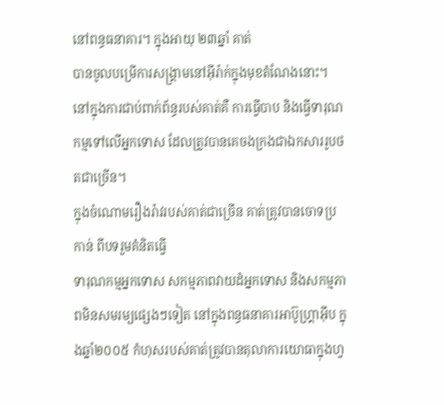នៅពន្ធធនាគារ។ ក្នុងអាយុ ២៣ឆ្នាំ គាត់
បានចូលបម្រើការសង្គ្រាមនៅអ៊ីរ៉ាក់ក្នុងមុខតំណែងនោះ។
នៅក្នុងការជាប់ពាក់ព័ន្ធរបស់គាត់គឺ ការធ្វើបាប និងធ្វើទារុណកម្មទៅលើអ្នកទោស ដែលត្រូវបានគេចងក្រងជាឯកសាររូបថតជាច្រើន។
ក្នុងចំណោមរឿងរ៉ាវរបស់គាត់ជាច្រើន គាត់ត្រូវបានចោទប្រកាន់ ពីបទរួមគំនិតធ្វើ
ទារុណកម្មអ្នកទោស សកម្មភាពវាយដំអ្នកទោស និងសកម្មភាពមិនសមរម្យផ្សេងៗទៀត នៅក្នុងពន្ធធនាគារអាប៊ូហ្រ្គាអ៊ីប ក្នុងឆ្នាំ២០០៥ កំហុសរបស់គាត់ត្រូវបានតុលាការយោធាក្នុងហ្វ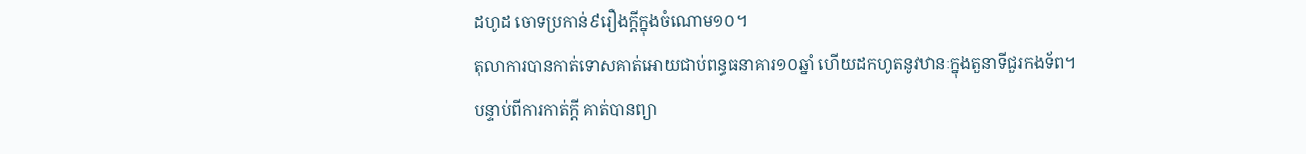ដហូដ ចោទប្រកាន់៩រឿងក្ដីក្នុងចំណោម១០។
តុលាការបានកាត់ទោសគាត់អោយជាប់ពន្ធធនាគារ១០ឆ្នាំ ហើយដកហូតនូវឋានៈក្នុងតួនាទីជួរកងទ័ព។
បន្ទាប់ពីការកាត់ក្ដី គាត់បានព្យា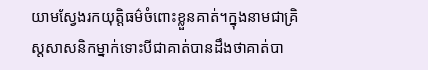យាមស្វែងរកយុត្តិធម៌ចំពោះខ្លួនគាត់។ក្នុងនាមជាគ្រិស្តសាសនិកម្នាក់ទោះបីជាគាត់បានដឹងថាគាត់បា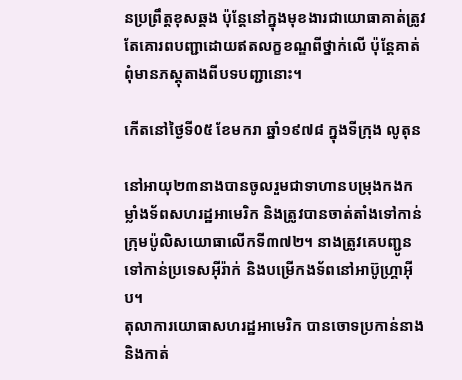នប្រព្រឹត្តខុសឆ្គង ប៉ុន្តែនៅក្នុងមុខងារជាយោធាគាត់ត្រូវតែគោរពបញ្ជាដោយឥតលក្ខខណ្ឌពីថ្នាក់លើ ប៉ុន្តែគាត់ពុំមានភស្តុតាងពីបទបញ្ជានោះ។

កើតនៅថ្ងៃទី0៥ ខែមករា ឆ្នាំ១៩៧៨ ក្នុងទីក្រុង លូតុន

នៅអាយុ២៣នាងបានចូលរួមជាទាហានបម្រុងកងកម្លាំងទ័ពសហរដ្ឋអាមេរិក និងត្រូវបានចាត់តាំងទៅកាន់ក្រុមប៉ូលិសយោធាលើកទី៣៧២។ នាងត្រូវគេបញ្ជូនទៅកាន់ប្រទេសអ៊ីរ៉ាក់ និងបម្រើកងទ័ពនៅអាប៊ូហ្រ្គាអ៊ីប។
តុលាការយោធាសហរដ្ឋអាមេរិក បានចោទប្រកាន់នាង និងកាត់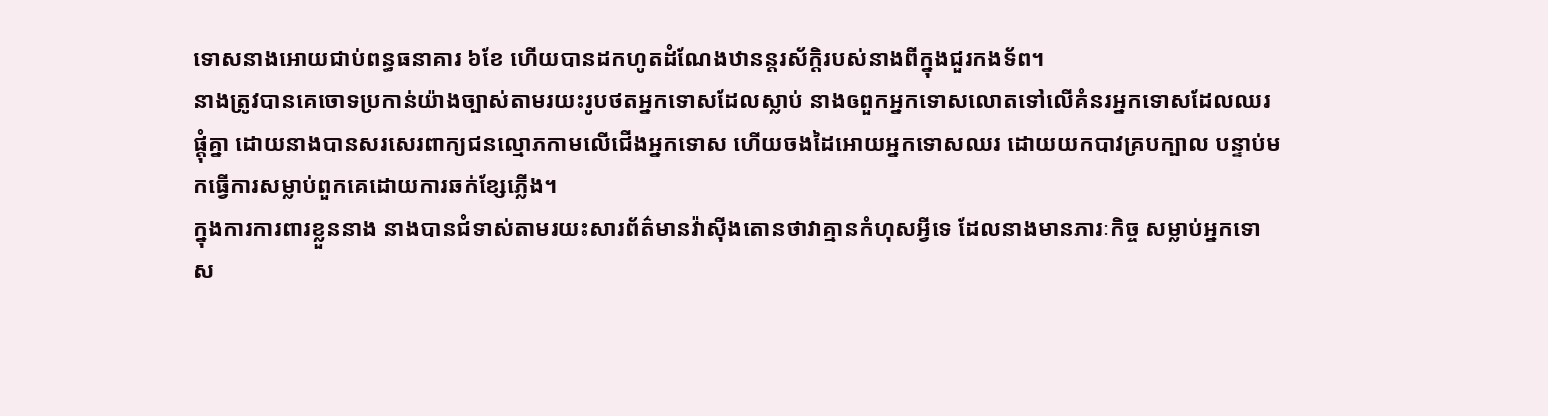ទោសនាងអោយជាប់ពន្ធធនាគារ ៦ខែ ហើយបានដកហូតដំណែងឋានន្តរស័ក្ដិរបស់នាងពីក្នុងជួរកងទ័ព។
នាងត្រូវបានគេចោទប្រកាន់យ៉ាងច្បាស់តាមរយះរូបថតអ្នកទោសដែលស្លាប់ នាងឲពួកអ្នកទោសលោតទៅលើគំនរអ្នកទោសដែលឈរផ្ដុំគ្នា ដោយនាងបានសរសេរពាក្យជនល្មោភកាមលើជើងអ្នកទោស ហើយចងដៃអោយអ្នកទោសឈរ ដោយយកបាវគ្របក្បាល បន្ទាប់មកធ្វើការសម្លាប់ពួកគេដោយការឆក់ខ្សែភ្លើង។
ក្នុងការការពារខ្លួននាង នាងបានជំទាស់តាមរយះសារព័ត៌មានវ៉ាស៊ីងតោនថាវាគ្មានកំហុសអ្វីទេ ដែលនាងមានភារៈកិច្ច សម្លាប់អ្នកទោស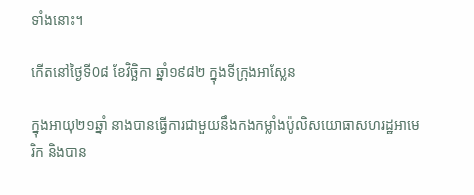ទាំងនោះ។

កើតនៅថ្ងៃទី0៨ ខែវិច្ឆិកា ឆ្នាំ១៩៨២ ក្នុងទីក្រុងអាស្លែន

ក្នុងអាយុ២១ឆ្នាំ នាងបានធ្វើការជាមួយនឹងកងកម្លាំងប៉ូលិសយោធាសហរដ្ឋអាមេរិក និងបាន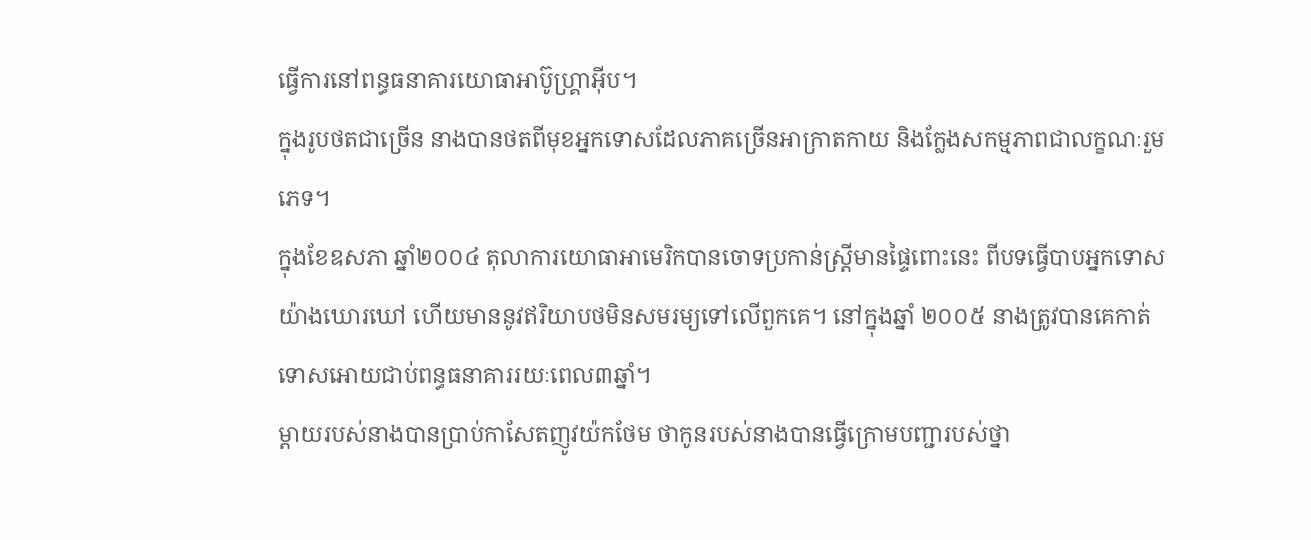ធ្វើការនៅពន្ធធនាគារយោធាអាប៊ូហ្រ្គាអ៊ីប។
ក្នុងរូបថតជាច្រើន នាងបានថតពីមុខអ្នកទោសដែលភាគច្រើនអាក្រាតកាយ និងក្លែងសកម្មភាពជាលក្ខណៈរួមភេទ។
ក្នុងខែឧសភា ឆ្នាំ២០០៤ តុលាការយោធាអាមេរិកបានចោទប្រកាន់ស្ត្រីមានផ្ទៃពោះនេះ ពីបទធ្វើបាបអ្នកទោសយ៉ាងឃោរឃៅ ហើយមាននូវឥរិយាបថមិនសមរម្យទៅលើពួកគេ។ នៅក្នុងឆ្នាំ ២០០៥ នាងត្រូវបានគេកាត់ទោសអោយជាប់ពន្ធធនាគាររយៈពេល៣ឆ្នាំ។
ម្ដាយរបស់នាងបានប្រាប់កាសែតញូវយ៉កថែម ថាកូនរបស់នាងបានធ្វើក្រោមបញ្ជារបស់ថ្នា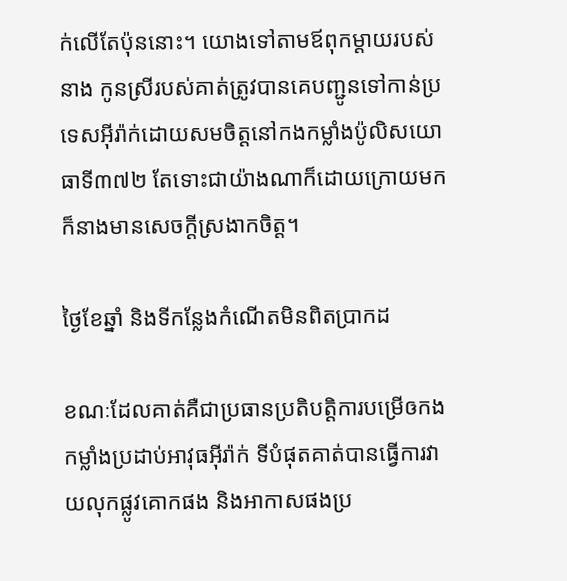ក់លើតែប៉ុននោះ។ យោងទៅតាមឪពុកម្ដាយរបស់នាង កូនស្រីរបស់គាត់ត្រូវបានគេបញ្ជូនទៅកាន់ប្រទេសអ៊ីរ៉ាក់ដោយសមចិត្តនៅកងកម្លាំងប៉ូលិសយោធាទី៣៧២ តែទោះជាយ៉ាងណាក៏ដោយក្រោយមកក៏នាងមានសេចក្ដីស្រងាកចិត្ត។

ថ្ងៃខែឆ្នាំ និងទីកន្លែងកំណើតមិនពិតប្រាកដ

ខណៈដែលគាត់គឺជាប្រធានប្រតិបត្តិការបម្រើឲកងកម្លាំងប្រដាប់អាវុធអ៊ីរ៉ាក់ ទីបំផុតគាត់បានធ្វើការវាយលុកផ្លូវគោកផង និងអាកាសផងប្រ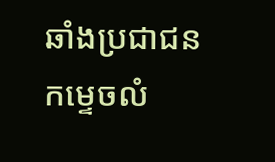ឆាំងប្រជាជន កម្ទេចលំ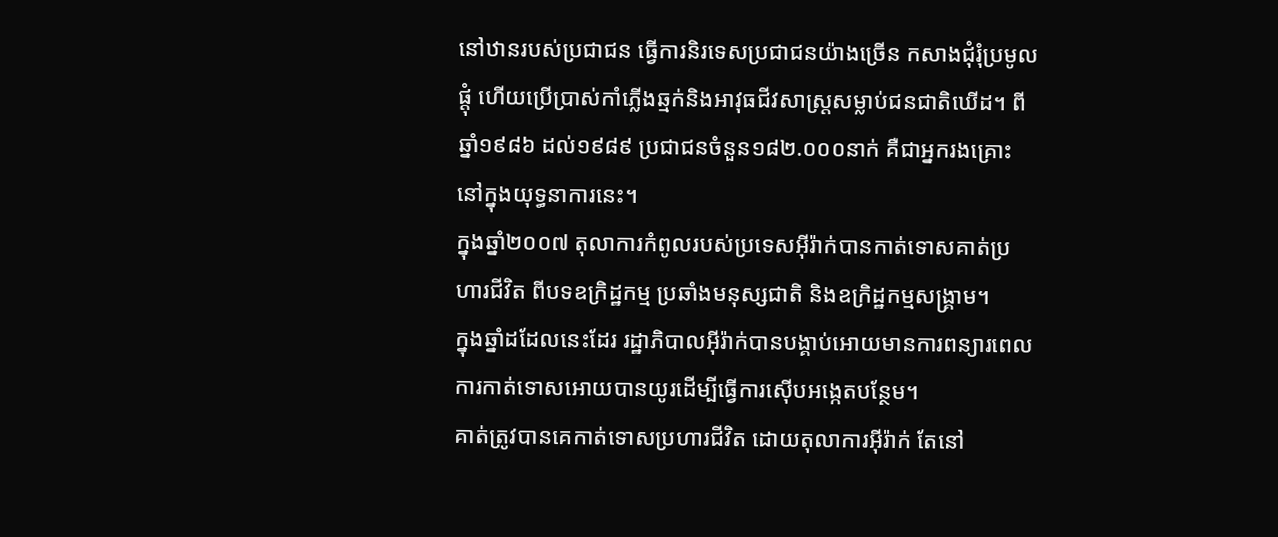នៅឋានរបស់ប្រជាជន ធ្វើការនិរទេសប្រជាជនយ៉ាងច្រើន កសាងជុំរុំប្រមូលផ្ដុំ ហើយប្រើប្រាស់កាំភ្លើងឆ្មក់និងអាវុធជីវសាស្ត្រសម្លាប់ជនជាតិឃើដ។ ពីឆ្នាំ១៩៨៦ ដល់១៩៨៩ ប្រជាជនចំនួន១៨២.០០០នាក់ គឺជាអ្នករងគ្រោះនៅក្នុងយុទ្ធនាការនេះ។
ក្នុងឆ្នាំ២០០៧ តុលាការកំពូលរបស់ប្រទេសអ៊ីរ៉ាក់បានកាត់ទោសគាត់ប្រហារជីវិត ពីបទឧក្រិដ្ឋកម្ម ប្រឆាំងមនុស្សជាតិ និងឧក្រិដ្ឋកម្មសង្គ្រាម។
ក្នុងឆ្នាំដដែលនេះដែរ រដ្ឋាភិបាលអ៊ីរ៉ាក់បានបង្គាប់អោយមានការពន្យារពេលការកាត់ទោសអោយបានយូរដើម្បីធ្វើការស៊ើបអង្កេតបន្ថែម។
គាត់ត្រូវបានគេកាត់ទោសប្រហារជីវិត ដោយតុលាការអ៊ីរ៉ាក់ តែនៅ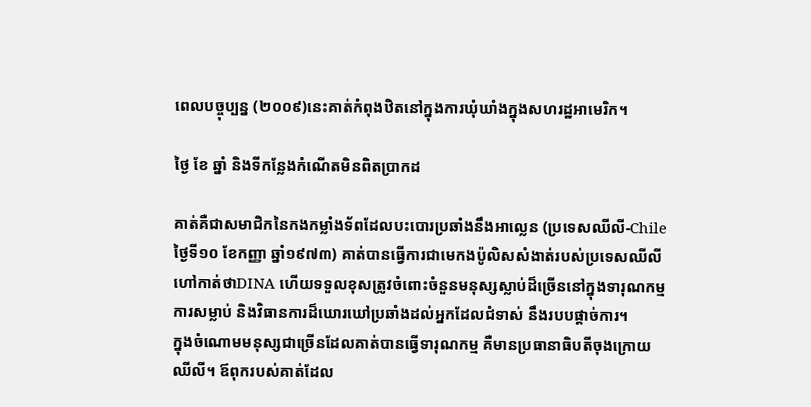ពេលបច្ចុប្បន្ន (២០០៩)នេះគាត់កំពុងឋិតនៅក្នុងការឃុំឃាំងក្នុងសហរដ្ឋអាមេរិក។

ថ្ងៃ ខែ ឆ្នាំ និងទីកន្លែងកំណើតមិនពិតប្រាកដ

គាត់គឺជាសមាជិកនៃកងកម្លាំងទ័ពដែលបះបោរប្រឆាំងនឹងអាល្លេន (ប្រទេសឈីលី-Chile ថ្ងៃទី១០ ខែកញ្ញា ឆ្នាំ១៩៧៣) គាត់បានធ្វើការជាមេកងប៉ូលិសសំងាត់របស់ប្រទេសឈីលីហៅកាត់ថាDINA ហើយទទួលខុសត្រូវចំពោះចំនួនមនុស្សស្លាប់ដ៏ច្រើននៅក្នុងទារុណកម្ម ការសម្លាប់ និងវិធានការដ៏ឃោរឃៅប្រឆាំងដល់អ្នកដែលជំទាស់ នឹងរបបផ្ដាច់ការ។
ក្នុងចំណោមមនុស្សជាច្រើនដែលគាត់បានធ្វើទារុណកម្ម គឺមានប្រធានាធិបតីចុងក្រោយឈីលី។ ឪពុករបស់គាត់ដែល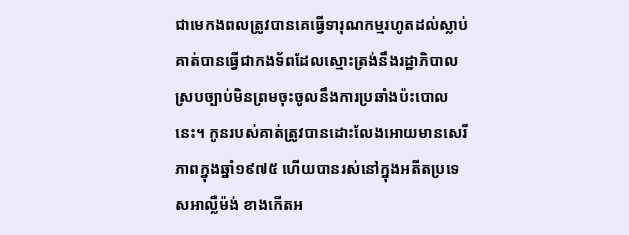ជាមេកងពលត្រូវបានគេធ្វើទារុណកម្មរហូតដល់ស្លាប់ គាត់បានធ្វើជាកងទ័ពដែលស្មោះត្រង់នឹងរដ្ឋាភិបាលស្របច្បាប់មិនព្រមចុះចូលនឹងការប្រឆាំងប៉ះបោលនេះ។ កូនរបស់គាត់ត្រូវបានដោះលែងអោយមានសេរីភាពក្នុងឆ្នាំ១៩៧៥ ហើយបានរស់នៅក្នុងអតីតប្រទេសអាល្លឺម៉ង់ ខាងកើតអ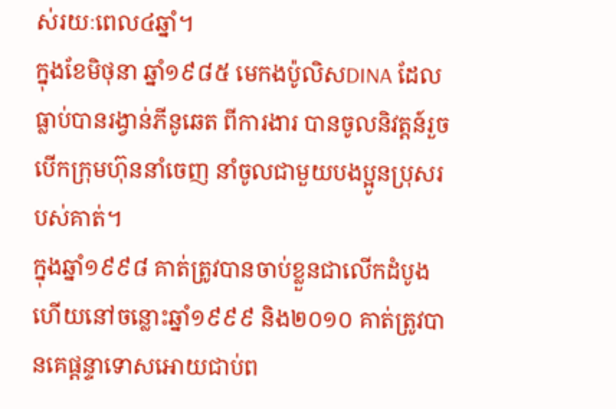ស់រយៈពេល៤ឆ្នាំ។
ក្នុងខែមិថុនា ឆ្នាំ១៩៨៥ មេកងប៉ូលិសDINA ដែលធ្លាប់បានរង្វាន់ភីនូឆេត ពីការងារ បានចូលនិវត្តន៍រួចបើកក្រុមហ៊ុននាំចេញ នាំចូលជាមួយបងប្អូនប្រុសរបស់គាត់។
ក្នុងឆ្នាំ១៩៩៨ គាត់ត្រូវបានចាប់ខ្លួនជាលើកដំបូង ហើយនៅចន្លោះឆ្នាំ១៩៩៩ និង២០១០ គាត់ត្រូវបានគេផ្ដន្ទាទោសអោយជាប់ព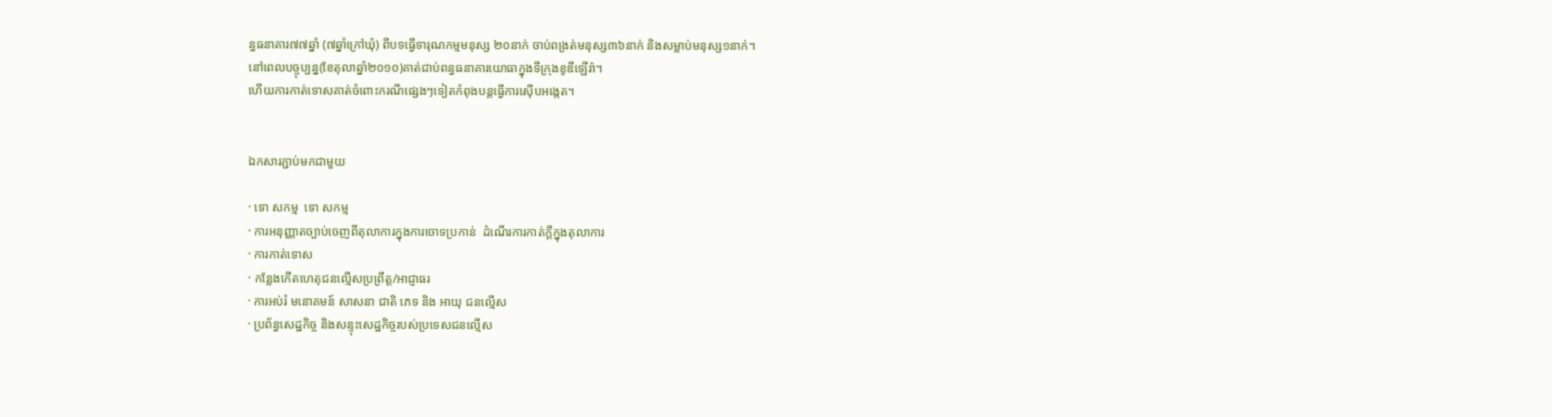ន្ធធនាគារ៧៧ឆ្នាំ (៧ឆ្នាំក្រៅឃុំ) ពីបទធ្វើទារុណកម្មមនុស្ស ២០នាក់ ចាប់ពង្រត់មនុស្ស៣៦នាក់ និងសម្លាប់មនុស្ស១នាក់។
នៅពេលបច្ចុប្បន្ន(ខែតុលាឆ្នាំ២០១០)គាត់ជាប់ពន្ធធនាគារយោធាក្នុងទីក្រុងខូឌីឡើរ៉ា។
ហើយការកាត់ទោសគាត់ចំពោះករណីផ្សេងៗទៀតកំពុងបន្តធ្វើការស៊ើបអង្កេត។


ឯកសារភ្ជាប់មកជាមួយ

· ទោ សកម្ម  ទោ សកម្ម
· ការអនុញ្ញាតច្បាប់ចេញពីតុលាការក្នុងការចោទប្រកាន់  ដំណើរការកាត់ក្ដីក្នុងតុលាការ
· ការកាត់ទោស
· កន្លែងកើតហេតុជនល្មើសប្រព្រឹត្ត/អាជ្ញាធរ
· ការអប់រំ មនោគមន៍ សាសនា ជាតិ ភេទ និង អាយុ ជនល្មើស
· ប្រព័ន្ធសេដ្ឋកិច្ច និងសន្ទុះសេដ្ឋកិច្ចរបស់ប្រទេសជនល្មើស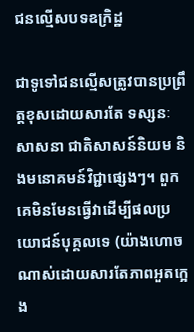ជនល្មើសបទឧក្រិដ្ឋ

ជាទូទៅជនល្មើសត្រូវបានប្រព្រឹត្តខុសដោយសារតែ ទស្សនៈសាសនា ជាតិសាសន៍និយម និងមនោគមន៍វិជ្ជាផ្សេងៗ។ ពួកគេមិនមែនធ្វើវាដើម្បីផលប្រយោជន៍បុគ្គលទេ (យ៉ាងហោចណាស់ដោយសារតែភាពអួតក្អេង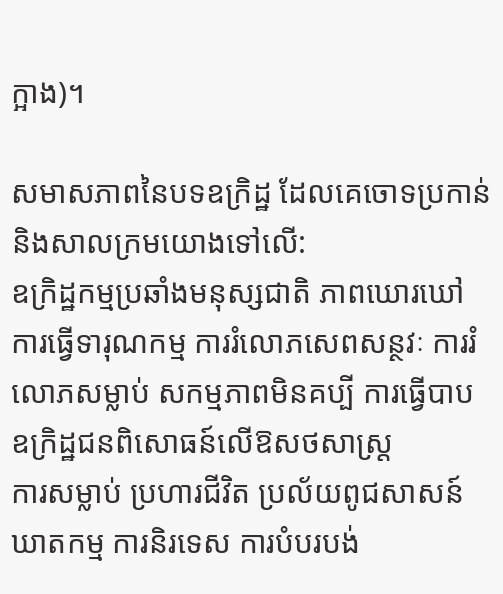ក្អាង)។

សមាសភាពនៃបទឧក្រិដ្ឋ ដែលគេចោទប្រកាន់ និងសាលក្រមយោងទៅលើ:
ឧក្រិដ្ឋកម្មប្រឆាំងមនុស្សជាតិ ភាពឃោរឃៅ ការធ្វើទារុណកម្ម ការរំលោភសេពសន្ថវៈ ការរំលោភសម្លាប់ សកម្មភាពមិនគប្បី ការធ្វើបាប ឧក្រិដ្ឋជនពិសោធន៍លើឱសថសាស្ត្រ
ការសម្លាប់ ប្រហារជីវិត ប្រល័យពូជសាសន៍ ឃាតកម្ម ការនិរទេស ការបំបរបង់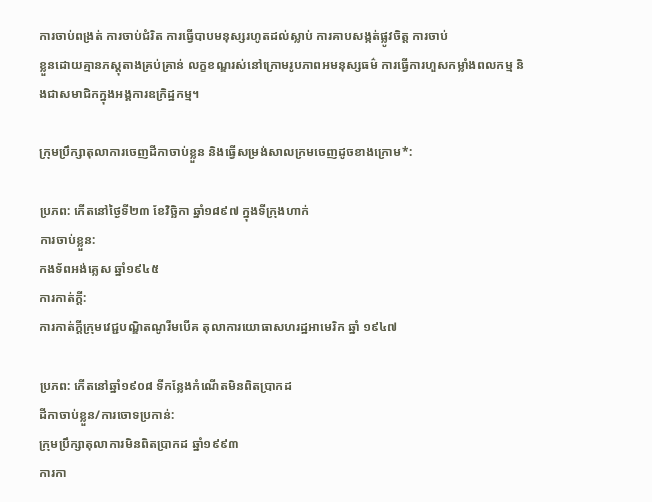ការចាប់ពង្រត់ ការចាប់ជំរិត ការធ្វើបាបមនុស្សរហូតដល់ស្លាប់ ការគាបសង្កត់ផ្លូវចិត្ត ការចាប់
ខ្លួនដោយគ្មានភស្តុតាងគ្រប់គ្រាន់ លក្ខខណ្ឌរស់នៅក្រោមរូបភាពអមនុស្សធម៌ ការធ្វើការហួសកម្លាំងពលកម្ម និងជាសមាជិកក្នុងអង្គការឧក្រិដ្ឋកម្ម។

ក្រុមប្រឹក្សាតុលាការចេញដីកាចាប់ខ្លួន និងធ្វើសម្រង់សាលក្រមចេញដូចខាងក្រោម*:

ប្រភព: កើតនៅថ្ងៃទី២៣ ខែវិច្ឆិកា ឆ្នាំ១៨៩៧ ក្នុងទីក្រុងហាក់
ការចាប់ខ្លួន:
កងទ័ពអង់គ្លេស ឆ្នាំ១៩៤៥
ការកាត់ក្ដី:
ការកាត់ក្ដីក្រុមវេជ្ជបណ្ឌិតណូរីមបើគ តុលាការយោធាសហរដ្ឋអាមេរិក ឆ្នាំ ១៩៤៧

ប្រភព: កើតនៅឆ្នាំ១៩០៨ ទីកន្លែងកំណើតមិនពិតប្រាកដ
ដីកាចាប់ខ្លួន/ការចោទប្រកាន់:
ក្រុមប្រឹក្សាតុលាការមិនពិតប្រាកដ ឆ្នាំ១៩៩៣
ការកា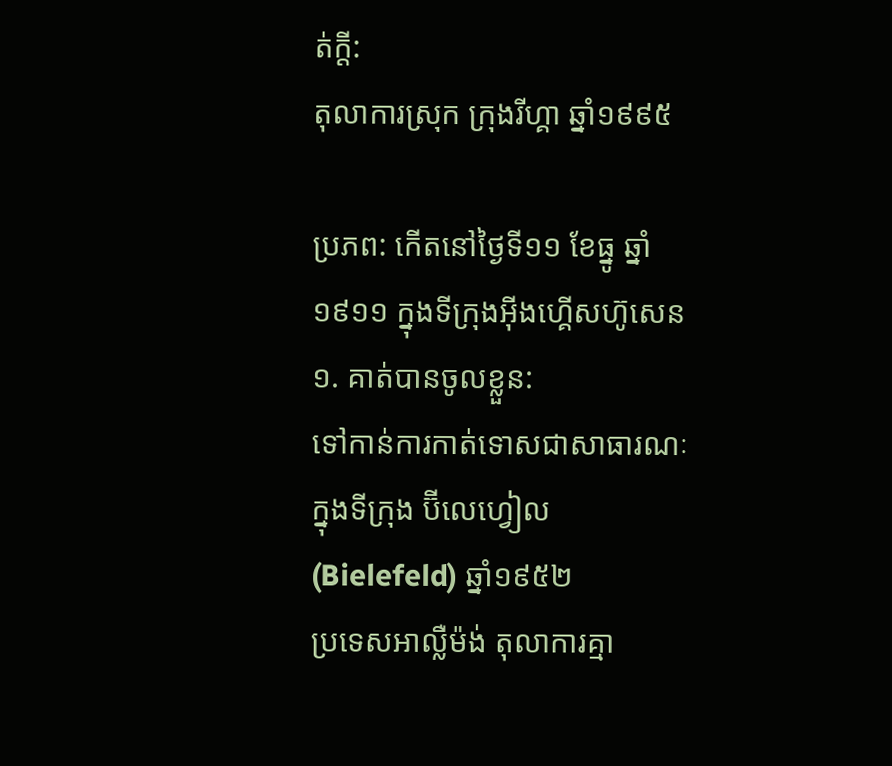ត់ក្ដី:
តុលាការស្រុក ក្រុងរីហ្គា ឆ្នាំ១៩៩៥

ប្រភព: កើតនៅថ្ងៃទី១១ ខែធ្នូ ឆ្នាំ១៩១១ ក្នុងទីក្រុងអ៊ីងហ្គើសហ៊ូសេន
១. គាត់បានចូលខ្លួន:
ទៅកាន់ការកាត់ទោសជាសាធារណៈក្នុងទីក្រុង ប៊ីលេហ្វៀល (Bielefeld) ឆ្នាំ១៩៥២
ប្រទេសអាល្លឺម៉ង់ តុលាការគ្មា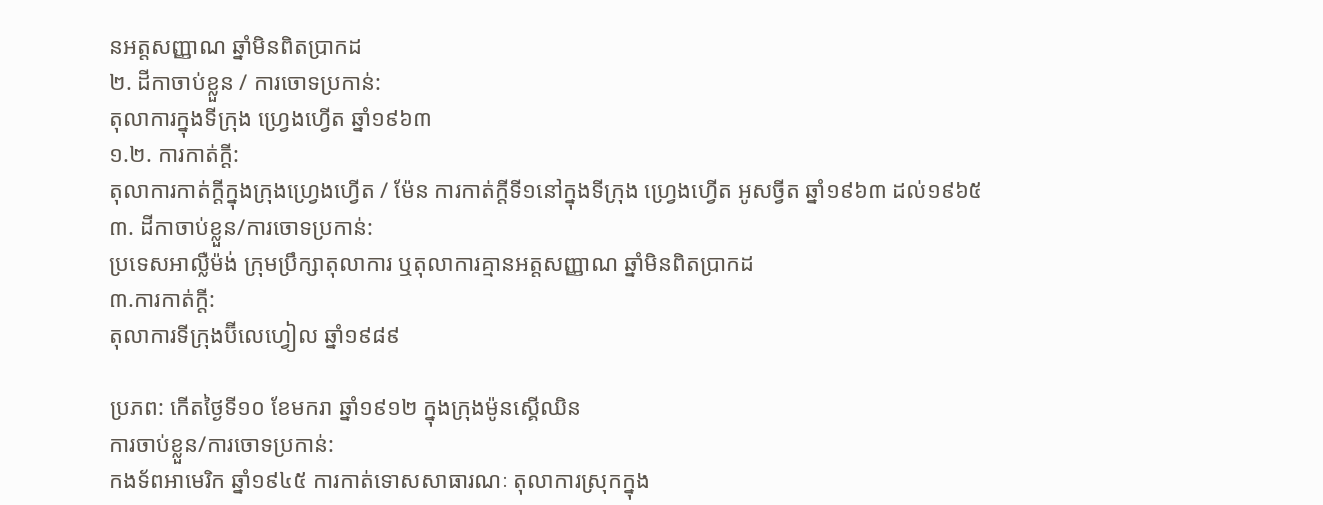នអត្តសញ្ញាណ ឆ្នាំមិនពិតប្រាកដ
២. ដីកាចាប់ខ្លួន / ការចោទប្រកាន់:
តុលាការក្នុងទីក្រុង ហ្រ្វេងហ្វើត ឆ្នាំ១៩៦៣
១.២. ការកាត់ក្ដី:
តុលាការកាត់ក្ដីក្នុងក្រុងហ្រ្វេងហ្វើត / ម៉ែន ការកាត់ក្ដីទី១នៅក្នុងទីក្រុង ហ្រ្វេងហ្វើត អូសច្វីត ឆ្នាំ១៩៦៣ ដល់១៩៦៥
៣. ដីកាចាប់ខ្លួន/ការចោទប្រកាន់:
ប្រទេសអាល្លឺម៉ង់ ក្រុមប្រឹក្សាតុលាការ ឬតុលាការគ្មានអត្តសញ្ញាណ ឆ្នាំមិនពិតប្រាកដ
៣.ការកាត់ក្ដី:
តុលាការទីក្រុងប៊ីលេហ្វៀល ឆ្នាំ១៩៨៩

ប្រភព: កើតថ្ងៃទី១០ ខែមករា ឆ្នាំ១៩១២ ក្នុងក្រុងម៉ូនស្គើឈិន
ការចាប់ខ្លួន/ការចោទប្រកាន់:
កងទ័ពអាមេរិក ឆ្នាំ១៩៤៥ ការកាត់ទោសសាធារណៈ តុលាការស្រុកក្នុង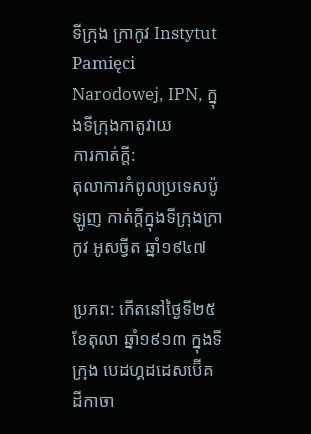ទីក្រុង ក្រាកូវ Instytut Pamięci Narodowej, IPN, ក្នុងទីក្រុងកាតូវាយ
ការកាត់ក្ដី:
តុលាការកំពូលប្រទេសប៉ូឡូញ កាត់ក្ដីក្នុងទីក្រុងក្រាកូវ អូសច្វីត ឆ្នាំ១៩៤៧

ប្រភព: កើតនៅថ្ងៃទី២៥ ខែតុលា ឆ្នាំ១៩១៣ ក្នុងទីក្រុង បេដហ្គដដេសប៊ើគ
ដីកាចា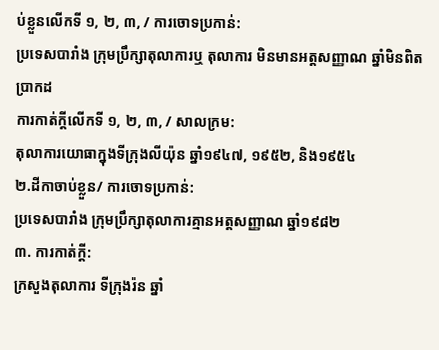ប់ខ្លួនលើកទី ១, ២, ៣, / ការចោទប្រកាន់:
ប្រទេសបារាំង ក្រុមប្រឹក្សាតុលាការឬ តុលាការ មិនមានអត្តសញ្ញាណ ឆ្នាំមិនពិតប្រាកដ
ការកាត់ក្ដីលើកទី ១, ២, ៣, / សាលក្រម:
តុលាការយោធាក្នុងទីក្រុងលីយ៉ុន ឆ្នាំ១៩៤៧, ១៩៥២, និង១៩៥៤
២.ដីកាចាប់ខ្លួន/ ការចោទប្រកាន់:
ប្រទេសបារាំង ក្រុមប្រឹក្សាតុលាការគ្មានអត្តសញ្ញាណ ឆ្នាំ១៩៨២
៣. ការកាត់ក្ដី:
ក្រសួងតុលាការ ទីក្រុងរ៉ន ឆ្នាំ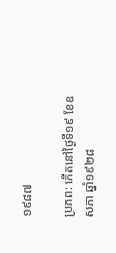១៩៨៧

ប្រភព: កើតនៅថ្ងៃទី១៩ ខែឧសភា ឆ្នាំ១៩២៨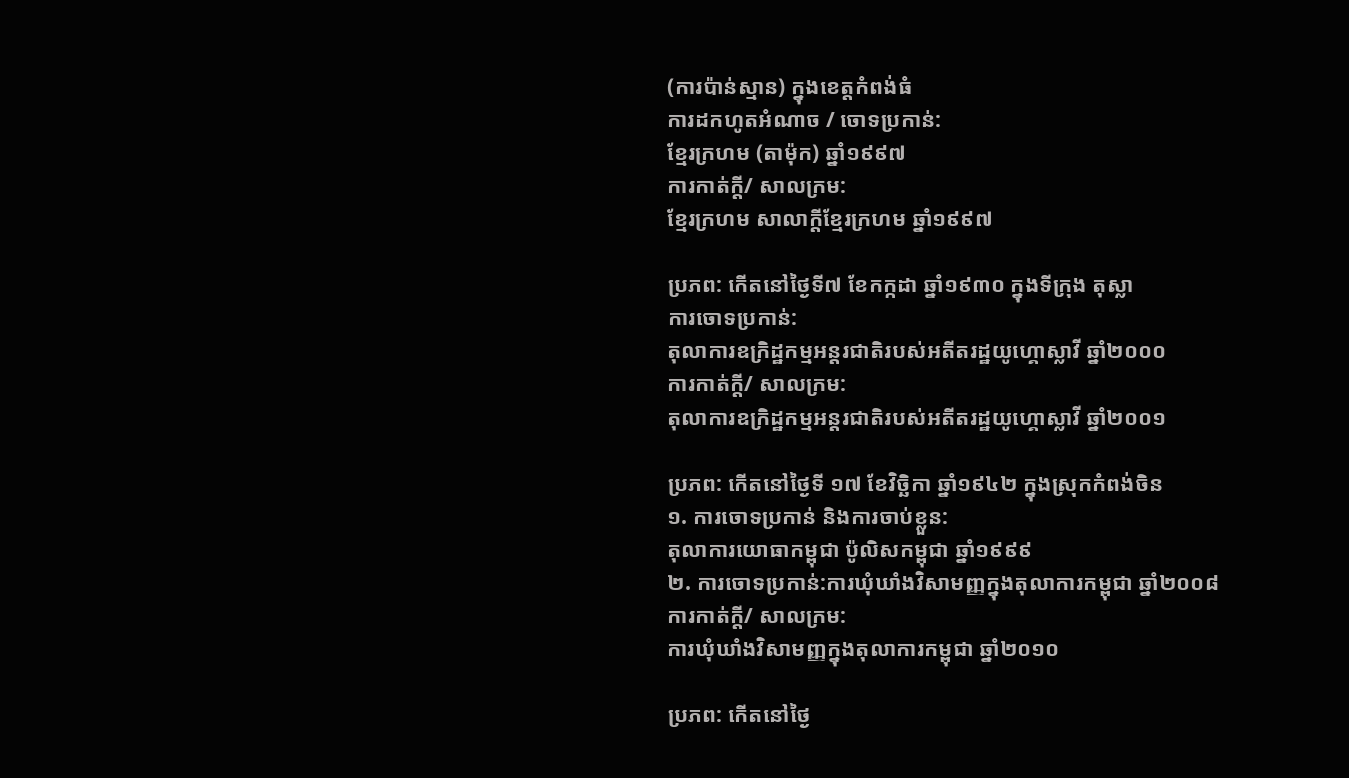(ការប៉ាន់ស្មាន) ក្នុងខេត្តកំពង់ធំ
ការដកហូតអំណាច / ចោទប្រកាន់:
ខ្មែរក្រហម (តាម៉ុក) ឆ្នាំ១៩៩៧
ការកាត់ក្ដី/ សាលក្រម:
ខ្មែរក្រហម សាលាក្ដីខ្មែរក្រហម ឆ្នាំ១៩៩៧

ប្រភព: កើតនៅថ្ងៃទី៧ ខែកក្កដា ឆ្នាំ១៩៣០ ក្នុងទីក្រុង តុស្លា
ការចោទប្រកាន់:
តុលាការឧក្រិដ្ឋកម្មអន្តរជាតិរបស់អតីតរដ្ឋយូហ្គោស្លាវី ឆ្នាំ២០០០
ការកាត់ក្ដី/ សាលក្រម:
តុលាការឧក្រិដ្ឋកម្មអន្តរជាតិរបស់អតីតរដ្ឋយូហ្គោស្លាវី ឆ្នាំ២០០១

ប្រភព: កើតនៅថ្ងៃទី ១៧ ខែវិច្ឆិកា ឆ្នាំ១៩៤២ ក្នុងស្រុកកំពង់ចិន
១. ការចោទប្រកាន់ និងការចាប់ខ្លួន:
តុលាការយោធាកម្ពុជា ប៉ូលិសកម្ពុជា ឆ្នាំ១៩៩៩
២. ការចោទប្រកាន់:ការឃុំឃាំងវិសាមញ្ញក្នុងតុលាការកម្ពុជា ឆ្នាំ២០០៨
ការកាត់ក្ដី/ សាលក្រម:
ការឃុំឃាំងវិសាមញ្ញក្នុងតុលាការកម្ពុជា ឆ្នាំ២០១០

ប្រភព: កើតនៅថ្ងៃ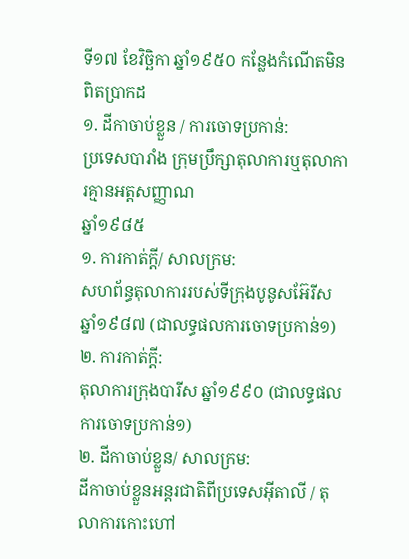ទី១៧ ខែវិច្ឆិកា ឆ្នាំ១៩៥០ កន្លែងកំណើតមិនពិតប្រាកដ
១. ដីកាចាប់ខ្លួន / ការចោទប្រកាន់:
ប្រទេសបារាំង ក្រុមប្រឹក្សាតុលាការឬតុលាការគ្មានអត្តសញ្ញាណ
ឆ្នាំ១៩៨៥
១. ការកាត់ក្ដី/ សាលក្រម:
សហព័ន្ធតុលាការរបស់ទីក្រុងបូនូសអ៊ែរីស ឆ្នាំ១៩៨៧ (ជាលទ្ធផលការចោទប្រកាន់១)
២. ការកាត់ក្ដី:
តុលាការក្រុងបារីស ឆ្នាំ១៩៩០ (ជាលទ្ធផលការចោទប្រកាន់១)
២. ដីកាចាប់ខ្លួន/ សាលក្រម:
ដីកាចាប់ខ្លួនអន្តរជាតិពីប្រទេសអ៊ីតាលី / តុលាការកោះហៅ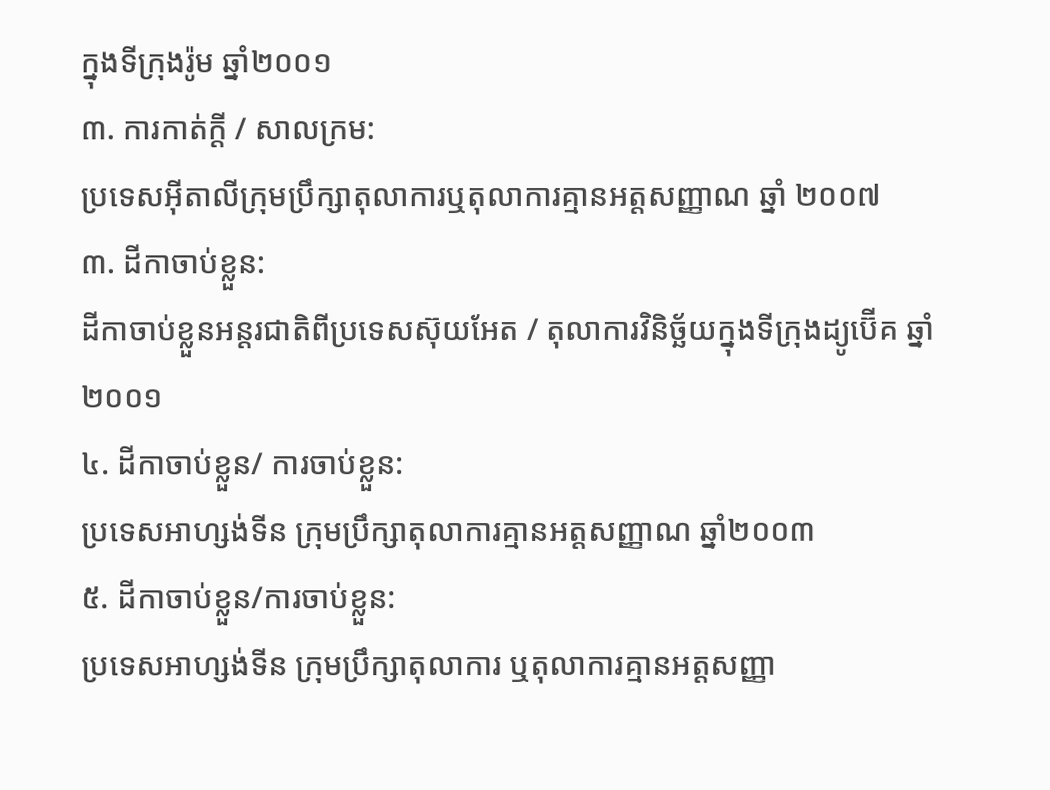ក្នុងទីក្រុងរ៉ូម ឆ្នាំ២០០១
៣. ការកាត់ក្ដី / សាលក្រម:
ប្រទេសអ៊ីតាលីក្រុមប្រឹក្សាតុលាការឬតុលាការគ្មានអត្តសញ្ញាណ ឆ្នាំ ២០០៧
៣. ដីកាចាប់ខ្លួន:
ដីកាចាប់ខ្លួនអន្តរជាតិពីប្រទេសស៊ុយអែត / តុលាការវិនិច្ឆ័យក្នុងទីក្រុងដ្យូប៊ើគ ឆ្នាំ២០០១
៤. ដីកាចាប់ខ្លួន/ ការចាប់ខ្លួន:
ប្រទេសអាហ្សង់ទីន ក្រុមប្រឹក្សាតុលាការគ្មានអត្តសញ្ញាណ ឆ្នាំ២០០៣
៥. ដីកាចាប់ខ្លួន/ការចាប់ខ្លួន:
ប្រទេសអាហ្សង់ទីន ក្រុមប្រឹក្សាតុលាការ ឬតុលាការគ្មានអត្តសញ្ញា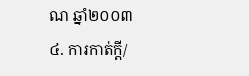ណ ឆ្នាំ២០០៣
៤. ការកាត់ក្ដី/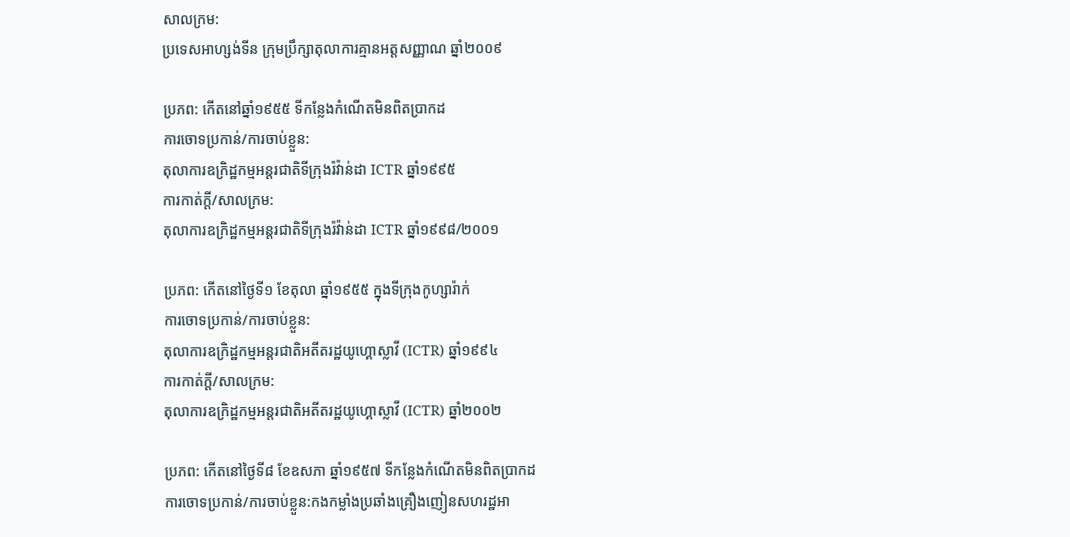សាលក្រម:
ប្រទេសអាហ្សង់ទីន ក្រុមប្រឹក្សាតុលាការគ្មានអត្តសញ្ញាណ ឆ្នាំ២០០៩

ប្រភព: កើតនៅឆ្នាំ១៩៥៥ ទីកន្លែងកំណើតមិនពិតប្រាកដ
ការចោទប្រកាន់/ការចាប់ខ្លួន:
តុលាការឧក្រិដ្ឋកម្មអន្តរជាតិទីក្រុងរ៉វ៉ាន់ដា ICTR ឆ្នាំ១៩៩៥
ការកាត់ក្ដី/សាលក្រម:
តុលាការឧក្រិដ្ឋកម្មអន្តរជាតិទីក្រុងរ៉វ៉ាន់ដា ICTR ឆ្នាំ១៩៩៨/២០០១

ប្រភព: កើតនៅថ្ងៃទី១ ខែតុលា ឆ្នាំ១៩៥៥ ក្នុងទីក្រុងកូហ្សារ៉ាក់
ការចោទប្រកាន់/ការចាប់ខ្លួន:
តុលាការឧក្រិដ្ឋកម្មអន្តរជាតិអតីតរដ្ឋយូហ្គោស្លាវី (ICTR) ឆ្នាំ១៩៩៤
ការកាត់ក្ដី/សាលក្រម:
តុលាការឧក្រិដ្ឋកម្មអន្តរជាតិអតីតរដ្ឋយូហ្គោស្លាវី (ICTR) ឆ្នាំ២០០២

ប្រភព: កើតនៅថ្ងៃទី៨ ខែឧសភា ឆ្នាំ១៩៥៧ ទីកន្លែងកំណើតមិនពិតប្រាកដ
ការចោទប្រកាន់/ការចាប់ខ្លួន:កងកម្លាំងប្រឆាំងគ្រឿងញៀនសហរដ្ឋអា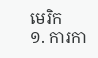មេរិក
១. ការកា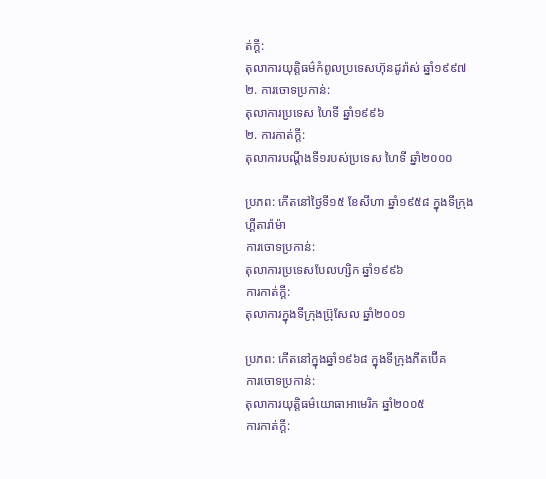ត់ក្ដី:
តុលាការយុត្តិធម៌កំពូលប្រទេសហ៊ុនដូរ៉ាស់ ឆ្នាំ១៩៩៧
២. ការចោទប្រកាន់:
តុលាការប្រទេស ហៃទី ឆ្នាំ១៩៩៦
២. ការកាត់ក្ដី:
តុលាការបណ្ដឹងទី១របស់ប្រទេស ហៃទី ឆ្នាំ២០០០

ប្រភព: កើតនៅថ្ងៃទី១៥ ខែសីហា ឆ្នាំ១៩៥៨ ក្នុងទីក្រុងហ្គីតារ៉ាម៉ា
ការចោទប្រកាន់:
តុលាការប្រទេសបែលហ្សិក ឆ្នាំ១៩៩៦
ការកាត់ក្ដី:
តុលាការក្នុងទីក្រុងប្រ៊ុសែល ឆ្នាំ២០០១

ប្រភព: កើតនៅក្នុងឆ្នាំ១៩៦៨ ក្នុងទីក្រុងភីតប៊ើគ
ការចោទប្រកាន់:
តុលាការយុត្តិធម៌យោធាអាមេរិក ឆ្នាំ២០០៥
ការកាត់ក្ដី: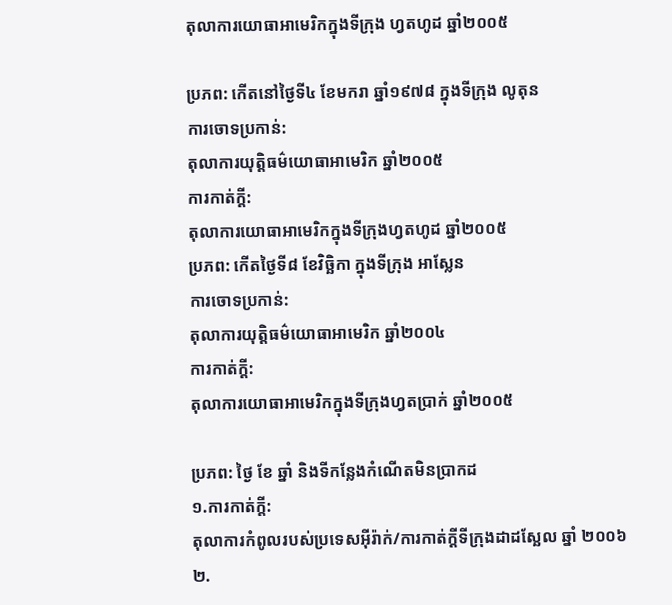តុលាការយោធាអាមេរិកក្នុងទីក្រុង ហ្វតហូដ ឆ្នាំ២០០៥

ប្រភព: កើតនៅថ្ងៃទី៤ ខែមករា ឆ្នាំ១៩៧៨ ក្នុងទីក្រុង លូតុន
ការចោទប្រកាន់:
តុលាការយុត្តិធម៌យោធាអាមេរិក ឆ្នាំ២០០៥
ការកាត់ក្ដី:
តុលាការយោធាអាមេរិកក្នុងទីក្រុងហ្វតហូដ ឆ្នាំ២០០៥
ប្រភព: កើតថ្ងៃទី៨ ខែវិច្ឆិកា ក្នុងទីក្រុង អាស្លែន
ការចោទប្រកាន់:
តុលាការយុត្តិធម៌យោធាអាមេរិក ឆ្នាំ២០០៤
ការកាត់ក្ដី:
តុលាការយោធាអាមេរិកក្នុងទីក្រុងហ្វតប្រាក់ ឆ្នាំ២០០៥

ប្រភព: ថ្ងៃ ខែ ឆ្នាំ និងទីកន្លែងកំណើតមិនប្រាកដ
១.ការកាត់ក្ដី:
តុលាការកំពូលរបស់ប្រទេសអ៊ីរ៉ាក់/ការកាត់ក្ដីទីក្រុងដាដស្ឆែល ឆ្នាំ ២០០៦
២.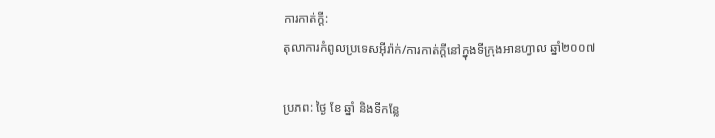ការកាត់ក្ដី:
តុលាការកំពូលប្រទេសអ៊ីរ៉ាក់/ការកាត់ក្ដីនៅក្នុងទីក្រុងអានហ្វាល ឆ្នាំ២០០៧

ប្រភព: ថ្ងៃ ខែ ឆ្នាំ និងទីកន្លែ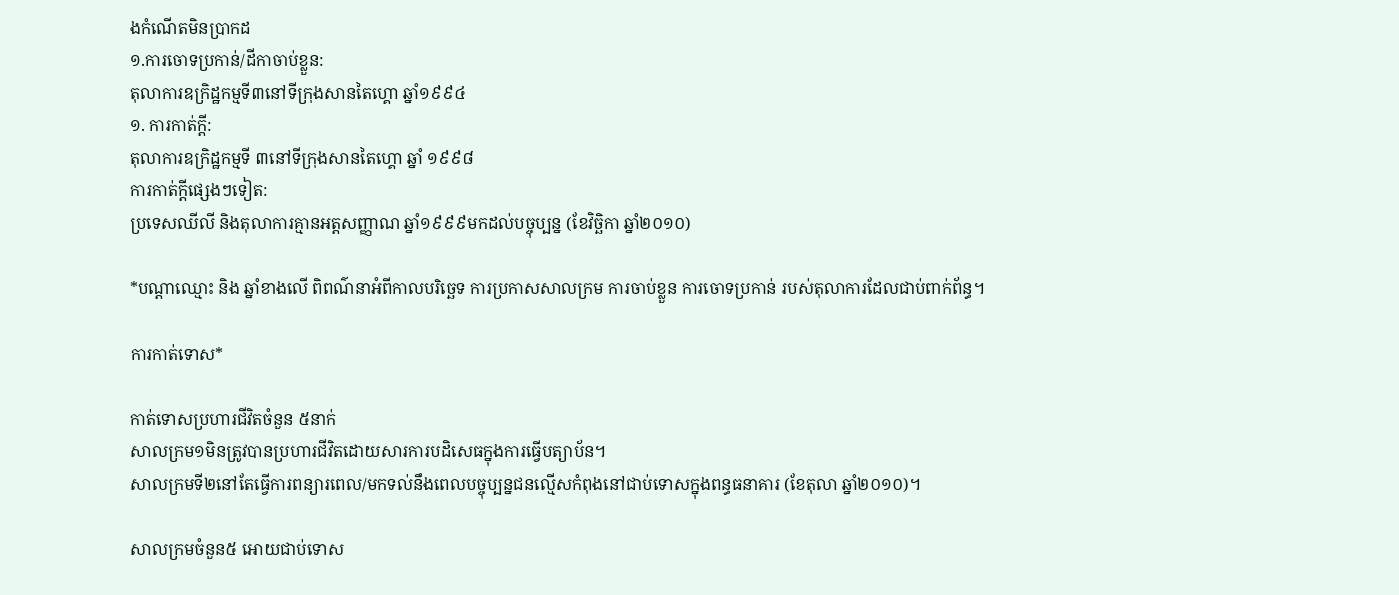ងកំណើតមិនប្រាកដ
១.ការចោទប្រកាន់/ដីកាចាប់ខ្លួន:
តុលាការឧក្រិដ្ឋកម្មទី៣នៅទីក្រុងសានតៃហ្គោ ឆ្នាំ១៩៩៤
១. ការកាត់ក្ដី:
តុលាការឧក្រិដ្ឋកម្មទី ៣នៅទីក្រុងសានតៃហ្គោ ឆ្នាំ ១៩៩៨
ការកាត់ក្ដីផ្សេងៗទៀត:
ប្រទេសឈីលី និងតុលាការគ្មានអត្តសញ្ញាណ ឆ្នាំ១៩៩៩មកដល់បច្ចុប្បន្ន (ខែវិច្ឆិកា ឆ្នាំ២០១០)

*បណ្ដាឈ្មោះ និង ឆ្នាំខាងលើ ពិពណ៌នាអំពីកាលបរិច្ឆេទ ការប្រកាសសាលក្រម ការចាប់ខ្លួន ការចោទប្រកាន់ របស់តុលាការដែលជាប់ពាក់ព័ន្ធ។

ការកាត់ទោស*

កាត់ទោសប្រហារជីវិតចំនួន ៥នាក់
សាលក្រម១មិនត្រូវបានប្រហារជីវិតដោយសារការបដិសេធក្នុងការធ្វើបត្យាប័ន។
សាលក្រមទី២នៅតែធ្វើការពន្យារពេល/មកទល់នឹងពេលបច្ចុប្បន្នជនល្មើសកំពុងនៅជាប់ទោសក្នុងពន្ធធនាគារ (ខែតុលា ឆ្នាំ២០១០)។

សាលក្រមចំនួន៥ អោយជាប់ទោស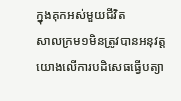ក្នុងគុកអស់មួយជីវិត
សាលក្រម១មិនត្រូវបានអនុវត្តយោងលើការបដិសេធធ្វើបត្យា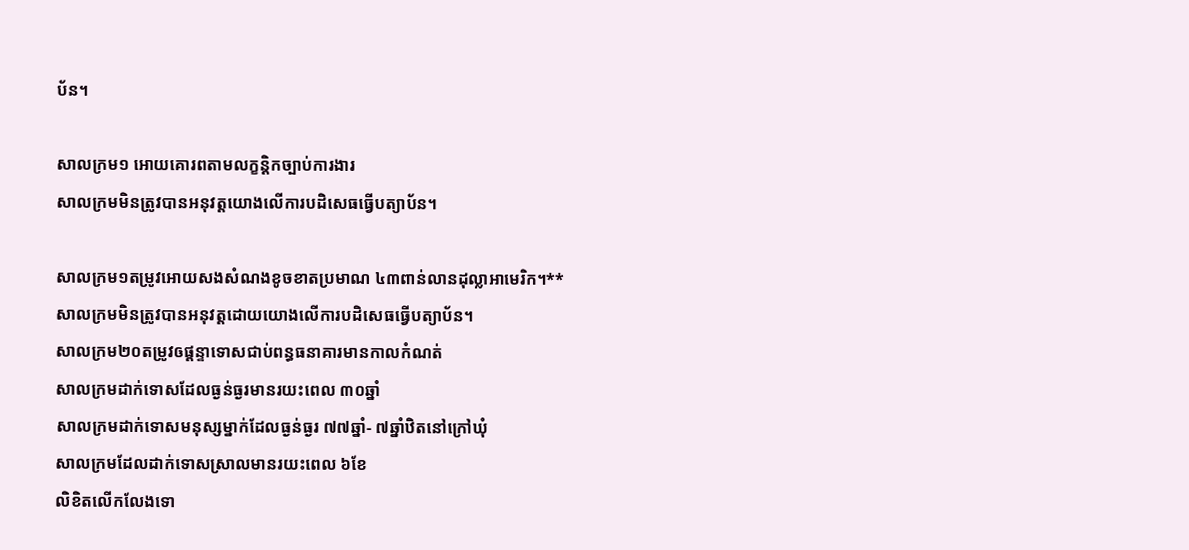ប័ន។

សាលក្រម១ អោយគោរពតាមលក្ខន្តិកច្បាប់ការងារ
សាលក្រមមិនត្រូវបានអនុវត្តយោងលើការបដិសេធធ្វើបត្យាប័ន។

សាលក្រម១តម្រូវអោយសងសំណងខូចខាតប្រមាណ ៤៣ពាន់លានដុល្លាអាមេរិក។**
សាលក្រមមិនត្រូវបានអនុវត្តដោយយោងលើការបដិសេធធ្វើបត្យាប័ន។
សាលក្រម២០តម្រូវឲផ្ដន្ទាទោសជាប់ពន្ធធនាគារមានកាលកំណត់
សាលក្រមដាក់ទោសដែលធ្ងន់ធ្ងរមានរយះពេល ៣០ឆ្នាំ
សាលក្រមដាក់ទោសមនុស្សម្នាក់ដែលធ្ងន់ធ្ងរ ៧៧ឆ្នាំ- ៧ឆ្នាំឋិតនៅក្រៅឃុំ
សាលក្រមដែលដាក់ទោសស្រាលមានរយះពេល ៦ខែ
លិខិតលើកលែងទោ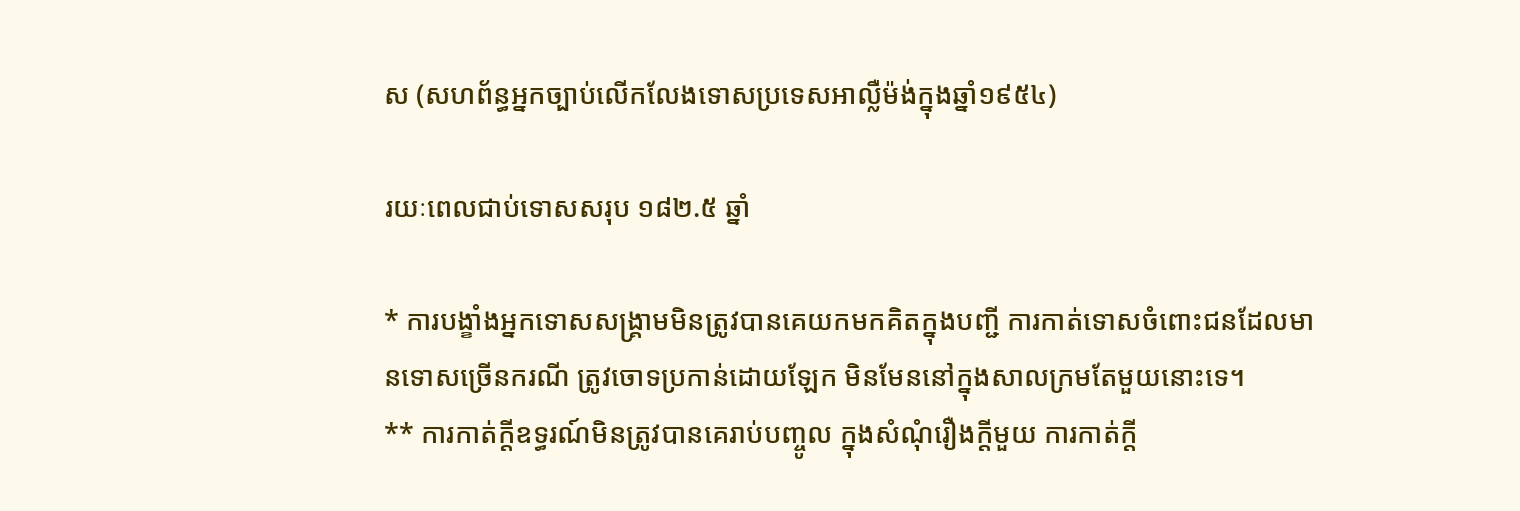ស (សហព័ន្ធអ្នកច្បាប់លើកលែងទោសប្រទេសអាល្លឺម៉ង់ក្នុងឆ្នាំ១៩៥៤)

រយៈពេលជាប់ទោសសរុប ១៨២.៥ ឆ្នាំ

* ការបង្ខាំងអ្នកទោសសង្គ្រាមមិនត្រូវបានគេយកមកគិតក្នុងបញ្ជី ការកាត់ទោសចំពោះជនដែលមានទោសច្រើនករណី ត្រូវចោទប្រកាន់ដោយឡែក មិនមែននៅក្នុងសាលក្រមតែមួយនោះទេ។
** ការកាត់ក្ដីឧទ្ធរណ៍មិនត្រូវបានគេរាប់បញ្ចូល ក្នុងសំណុំរឿងក្ដីមួយ ការកាត់ក្ដី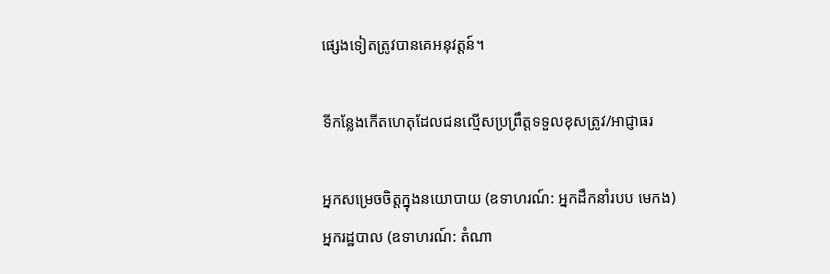ផ្សេងទៀតត្រូវបានគេអនុវត្តន៍។

ទីកន្លែងកើតហេតុដែលជនល្មើសប្រព្រឹត្តទទួលខុសត្រូវ/អាជ្ញាធរ

អ្នកសម្រេចចិត្តក្នុងនយោបាយ (ឧទាហរណ៍: អ្នកដឹកនាំរបប មេកង)
អ្នករដ្ឋបាល (ឧទាហរណ៍: តំណា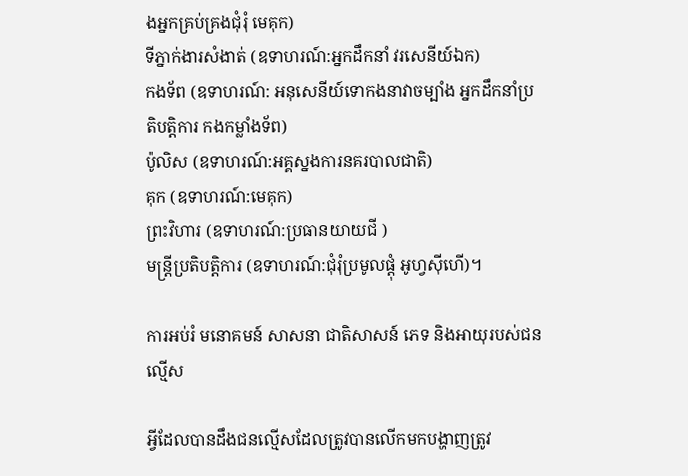ងអ្នកគ្រប់គ្រងជុំរុំ មេគុក)
ទីភ្នាក់ងារសំងាត់ (ឧទាហរណ៍:អ្នកដឹកនាំ វរសេនីយ៍ឯក)
កងទ័ព (ឧទាហរណ៍: អនុសេនីយ៍ទោកងនាវាចម្បាំង អ្នកដឹកនាំប្រតិបត្តិការ កងកម្លាំងទ័ព)
ប៉ូលិស (ឧទាហរណ៍:អគ្គស្នងការនគរបាលជាតិ)
គុក (ឧទាហរណ៍:មេគុក)
ព្រះវិហារ (ឧទាហរណ៍:ប្រធានយាយជី )
មន្ត្រីប្រតិបត្តិការ (ឧទាហរណ៍:ជុំរុំប្រមូលផ្ដុំ អូហ្វស៊ីហើ)។

ការអប់រំ មនោគមន៍ សាសនា ជាតិសាសន៍ ភេទ និងអាយុរបស់ជនល្មើស

អ្វីដែលបានដឹងជនល្មើសដែលត្រូវបានលើកមកបង្ហាញត្រូវ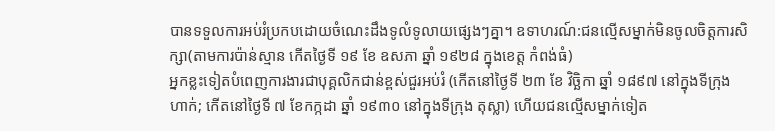បានទទួលការអប់រំប្រកបដោយចំណេះដឹងទូលំទូលាយផ្សេងៗគ្នា។ ឧទាហរណ៍:ជនល្មើសម្នាក់មិនចូលចិត្តការសិក្សា(តាមការប៉ាន់ស្មាន កើតថ្ងៃទី ១៩ ខែ ឧសភា ឆ្នាំ ១៩២៨ ក្នុងខេត្ត កំពង់ធំ)
អ្នកខ្លះទៀតបំពេញការងារជាបុគ្គលិកជាន់ខ្ពស់ជួរអប់រំ (កើតនៅថ្ងៃទី ២៣ ខែ វិច្ឆិកា ឆ្នាំ ១៨៩៧ នៅក្នុងទីក្រុង ហាក់; កើតនៅថ្ងៃទី ៧ ខែកក្កដា ឆ្នាំ ១៩៣០ នៅក្នុងទីក្រុង តុស្លា) ហើយជនល្មើសម្នាក់ទៀត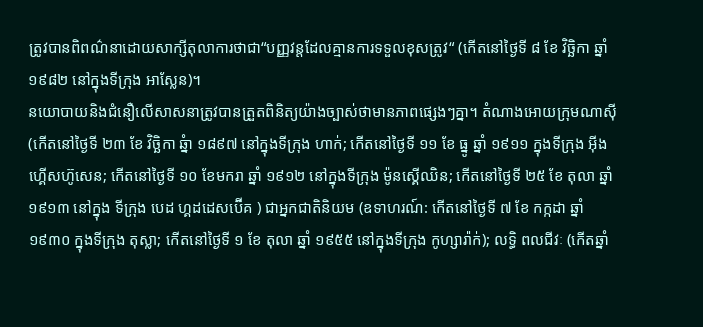ត្រូវបានពិពណ៌នាដោយសាក្សីតុលាការថាជា“បញ្ញវន្តដែលគ្មានការទទួលខុសត្រូវ“ (កើតនៅថ្ងៃទី ៨ ខែ វិច្ឆិកា ឆ្នាំ ១៩៨២ នៅក្នុងទីក្រុង អាស្លែន)។
នយោបាយនិងជំនឿលើសាសនាត្រូវបានត្រួតពិនិត្យយ៉ាងច្បាស់ថាមានភាពផ្សេងៗគ្នា។ តំណាងអោយក្រុមណាស៊ី (កើតនៅថ្ងៃទី ២៣ ខែ វិច្ឆិកា ឆ្នំា ១៨៩៧ នៅក្នុងទីក្រុង ហាក់; កើតនៅថ្ងៃទី ១១ ខែ ធ្នូ ឆ្នាំ ១៩១១ ក្នុងទីក្រុង អ៊ីងហ្គើសហ៊ូសេន; កើតនៅថ្ងៃទី ១០ ខែមករា ឆ្នាំ ១៩១២ នៅក្នុងទីក្រុង ម៉ូនស្គើឈិន; កើតនៅថ្ងៃទី ២៥ ខែ តុលា ឆ្នាំ ១៩១៣ នៅក្នុង ទីក្រុង បេដ ហ្គដដេសប៊ើគ ) ជាអ្នកជាតិនិយម (ឧទាហរណ៍: កើតនៅថ្ងៃទី ៧ ខែ កក្កដា ឆ្នាំ ១៩៣០ ក្នុងទីក្រុង តុស្លា; កើតនៅថ្ងៃទី ១ ខែ តុលា ឆ្នាំ ១៩៥៥ នៅក្នុងទីក្រុង កូហ្សារ៉ាក់); លទ្ធិ ពលជីវៈ (កើតឆ្នាំ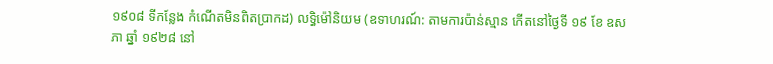១៩០៨ ទីកន្លែង កំណើតមិនពិតប្រាកដ) លទ្ធិម៉ៅនិយម (ឧទាហរណ៍: តាមការប៉ាន់ស្មាន កើតនៅថ្ងៃទី ១៩ ខែ ឧសភា ឆ្នាំ ១៩២៨ នៅ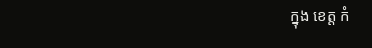ក្នុង ខេត្ត កំ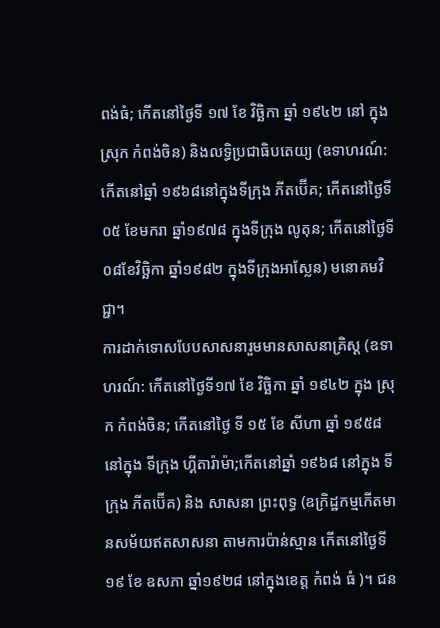ពង់ធំ; កើតនៅថ្ងៃទី ១៧ ខែ វិច្ឆិកា ឆ្នាំ ១៩៤២ នៅ ក្នុងស្រុក កំពង់ចិន) និងលទ្ធិប្រជាធិបតេយ្យ (ឧទាហរណ៍: កើតនៅឆ្នាំ ១៩៦៨នៅក្នុងទីក្រុង ភីតប៊ើគ; កើតនៅថ្ងៃទី០៥ ខែមករា ឆ្នាំ១៩៧៨ ក្នុងទីក្រុង លូតុន; កើតនៅថ្ងៃទី០៨ខែវិច្ឆិកា ឆ្នាំ១៩៨២ ក្នុងទីក្រុងអាស្លែន) មនោគមវិជ្ជា។
ការដាក់ទោសបែបសាសនារួមមានសាសនាគ្រិស្ត (ឧទាហរណ៍: កើតនៅថ្ងៃទី១៧ ខែ វិច្ឆិកា ឆ្នាំ ១៩៤២ ក្នុង ស្រុក កំពង់ចិន; កើតនៅថ្ងៃ ទី ១៥ ខែ សីហា ឆ្នាំ ១៩៥៨ នៅក្នុង ទីក្រុង ហ្គីតារ៉ាម៉ា;កើតនៅឆ្នាំ ១៩៦៨ នៅក្នុង ទីក្រុង ភីតប៊ើគ) និង សាសនា ព្រះពុទ្ធ (ឧក្រិដ្ឋកម្មកើតមានសម័យឥតសាសនា តាមការប៉ាន់ស្មាន កើតនៅថ្ងៃទី ១៩ ខែ ឧសភា ឆ្នាំ១៩២៨ នៅក្នុងខេត្ត កំពង់ ធំ )។ ជន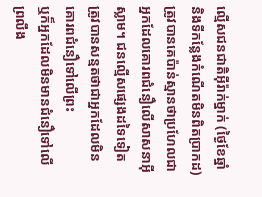ល្មើសជនជាតិអ៊ីរ៉ាក់ម្នាក់ (ថ្ងៃខែឆ្នាំ និងទីកន្លែងកំណើតមិនពិតប្រាកដ) ត្រូវបានគេប៉ាន់ស្មានថាប្រហែលជាអ្នកដែលគោរពជំនឿលើសាសនាអ៊ីស្លាម។ ជនល្មើសផ្សេងដទៃទៀត
ត្រូវបានសន្មតថាជាអ្នកដែលមិនគោរពជំនឿទៅលើព្រះ
ឬក៏អ្នកដែលមិនមានជំនឿទៅលើព្រលឹង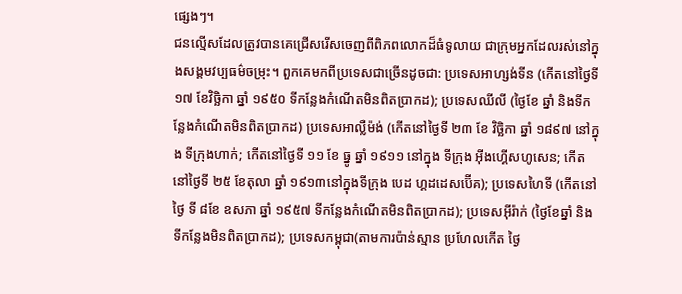ផ្សេងៗ។
ជនល្មើសដែលត្រូវបានគេជ្រើសរើសចេញពីពិភពលោកដ៏ធំទូលាយ ជាក្រុមអ្នកដែលរស់នៅក្នុងសង្គមវប្បធម៌ចម្រុះ។ ពួកគេមកពីប្រទេសជាច្រើនដូចជា: ប្រទេសអាហ្សង់ទីន (កើតនៅថ្ងៃទី ១៧ ខែវិច្ឆិកា ឆ្នាំ ១៩៥០ ទីកន្លែងកំណើតមិនពិតប្រាកដ); ប្រទេសឈីលី (ថ្ងៃខែ ឆ្នាំ និងទីកន្លែងកំណើតមិនពិតប្រាកដ) ប្រទេសអាល្លឺម៉ង់ (កើតនៅថ្ងៃទី ២៣ ខែ វិច្ឆិកា ឆ្នាំ ១៨៩៧ នៅក្នុង ទីក្រុងហាក់; កើតនៅថ្ងៃទី ១១ ខែ ធ្នូ ឆ្នាំ ១៩១១ នៅក្នុង ទីក្រុង អ៊ីងហ្គើសហូសេន; កើតនៅថ្ងៃទី ២៥ ខែតុលា ឆ្នាំ ១៩១៣នៅក្នុងទីក្រុង បេដ ហ្គដដេសប៊ើគ); ប្រទេសហៃទី (កើតនៅថ្ងៃ ទី ៨ខែ ឧសភា ឆ្នាំ ១៩៥៧ ទីកន្លែងកំណើតមិនពិតប្រាកដ); ប្រទេសអ៊ីរ៉ាក់ (ថ្ងៃខែឆ្នាំ និងទីកន្លែងមិនពិតប្រាកដ); ប្រទេសកម្ពុជា(តាមការប៉ាន់ស្មាន ប្រហែលកើត ថ្ងៃ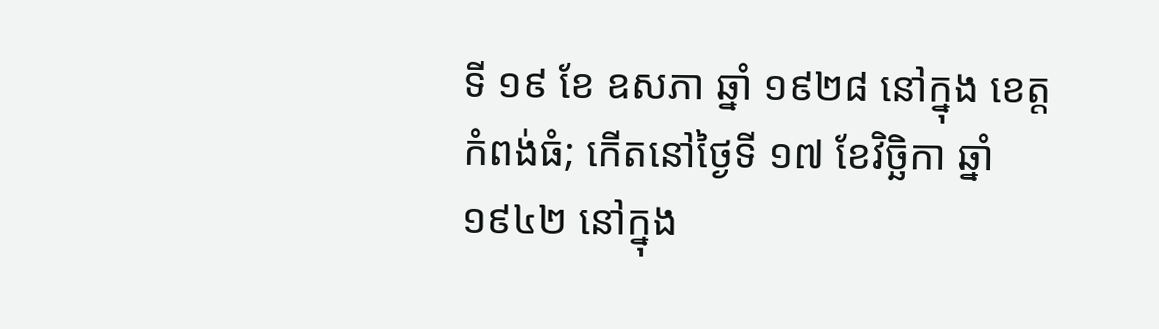ទី ១៩ ខែ ឧសភា ឆ្នាំ ១៩២៨ នៅក្នុង ខេត្ត កំពង់ធំ; កើតនៅថ្ងៃទី ១៧ ខែវិច្ឆិកា ឆ្នាំ ១៩៤២ នៅក្នុង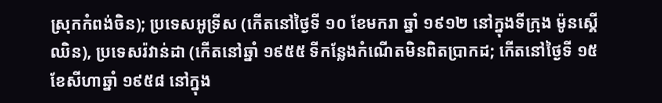ស្រុកកំពង់ចិន); ប្រទេសអូទ្រីស (កើតនៅថ្ងៃទី ១០ ខែមករា ឆ្នាំ ១៩១២ នៅក្នុងទីក្រុង ម៉ូនស្គើឈិន), ប្រទេសរ៉វាន់ដា (កើតនៅឆ្នាំ ១៩៥៥ ទីកន្លែងកំណើតមិនពិតប្រាកដ; កើតនៅថ្ងៃទី ១៥ ខែសីហាឆ្នាំ ១៩៥៨ នៅក្នុង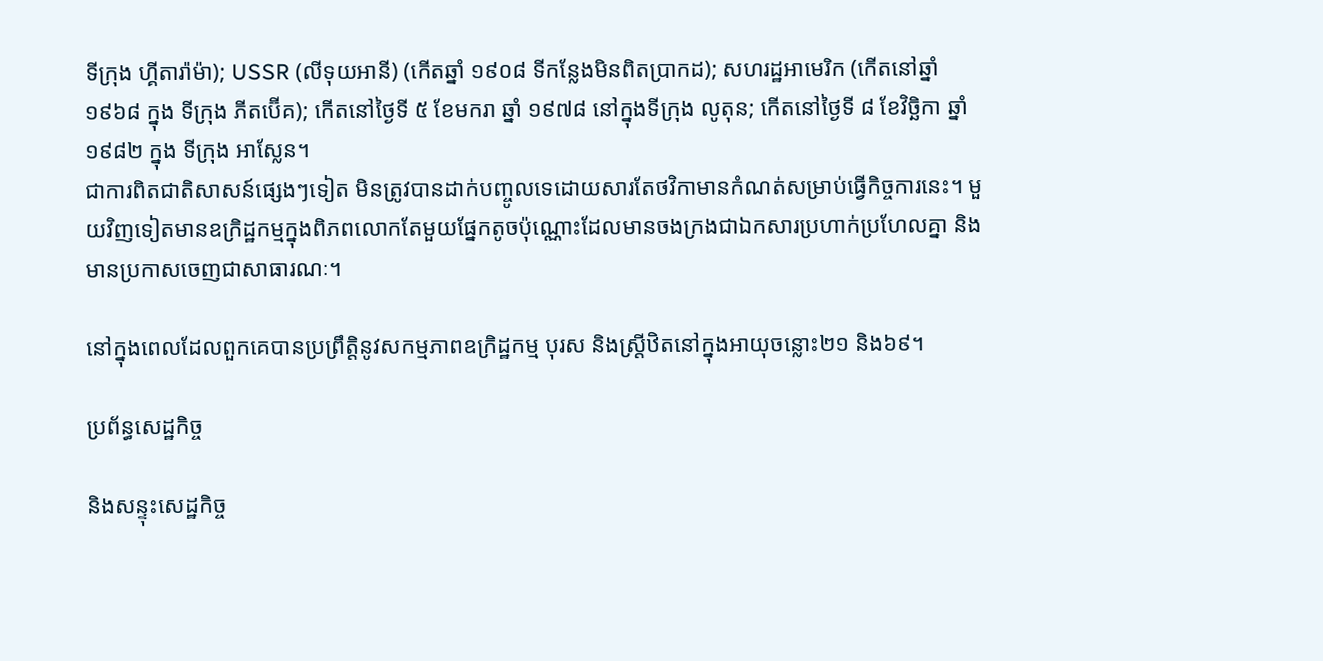ទីក្រុង ហ្គីតារ៉ាម៉ា); USSR (លីទុយអានី) (កើតឆ្នាំ ១៩០៨ ទីកន្លែងមិនពិតប្រាកដ); សហរដ្ឋអាមេរិក (កើតនៅឆ្នាំ ១៩៦៨ ក្នុង ទីក្រុង ភីតប៊ើគ); កើតនៅថ្ងៃទី ៥ ខែមករា ឆ្នាំ ១៩៧៨ នៅក្នុងទីក្រុង លូតុន; កើតនៅថ្ងៃទី ៨ ខែវិច្ឆិកា ឆ្នាំ ១៩៨២ ក្នុង ទីក្រុង អាស្លែន។
ជាការពិតជាតិសាសន៍ផ្សេងៗទៀត មិនត្រូវបានដាក់បញ្ចូលទេដោយសារតែថវិកាមានកំណត់សម្រាប់ធ្វើកិច្ចការនេះ។ មួយវិញទៀតមានឧក្រិដ្ឋកម្មក្នុងពិភពលោកតែមួយផ្នែកតូចប៉ុណ្ណោះដែលមានចងក្រងជាឯកសារប្រហាក់ប្រហែលគ្នា និងមានប្រកាសចេញជាសាធារណៈ។

នៅក្នុងពេលដែលពួកគេបានប្រព្រឹត្តិនូវសកម្មភាពឧក្រិដ្ឋកម្ម បុរស និងស្ត្រីឋិតនៅក្នុងអាយុចន្លោះ២១ និង៦៩។

ប្រព័ន្ធសេដ្ឋកិច្ច

និងសន្ទុះសេដ្ឋកិច្ច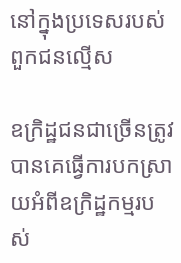នៅក្នុងប្រទេសរបស់ពួកជនល្មើស

ឧក្រិដ្ឋជនជាច្រើនត្រូវបានគេធ្វើការបកស្រាយអំពីឧក្រិដ្ឋកម្មរបស់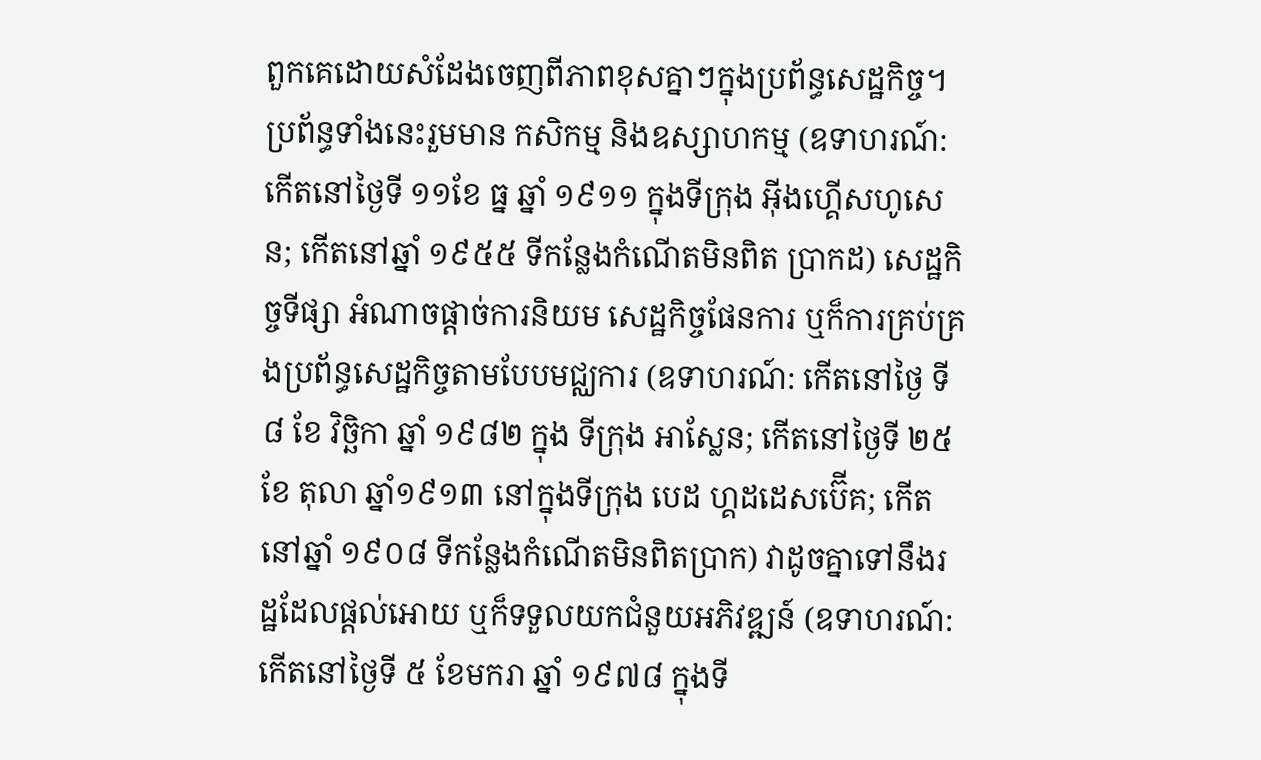ពួកគេដោយសំដែងចេញពីភាពខុសគ្នាៗក្នុងប្រព័ន្ធសេដ្ឋកិច្ច។ ប្រព័ន្ធទាំងនេះរួមមាន កសិកម្ម និងឧស្សាហកម្ម (ឧទាហរណ៍:កើតនៅថ្ងៃទី ១១ខែ ធ្ន ឆ្នាំ ១៩១១ ក្នុងទីក្រុង អ៊ីងហ្គើសហូសេន; កើតនៅឆ្នាំ ១៩៥៥ ទីកន្លែងកំណើតមិនពិត ប្រាកដ) សេដ្ឋកិច្ចទីផ្សា អំណាចផ្ដាច់ការនិយម សេដ្ឋកិច្ចផែនការ ឬក៏ការគ្រប់គ្រងប្រព័ន្ធសេដ្ឋកិច្ចតាមបែបមជ្ឈការ (ឧទាហរណ៍: កើតនៅថ្ងៃ ទី ៨ ខែ វិច្ឆិកា ឆ្នាំ ១៩៨២ ក្នុង ទីក្រុង អាស្លែន; កើតនៅថ្ងៃទី ២៥ ខែ តុលា ឆ្នាំ១៩១៣ នៅក្នុងទីក្រុង បេដ ហ្គដដេសប៊ើគ; កើតនៅឆ្នាំ ១៩០៨ ទីកន្លែងកំណើតមិនពិតប្រាក) វាដូចគ្នាទៅនឹងរដ្ឋដែលផ្ដល់អោយ ឬក៏ទទួលយកជំនួយអភិវឌ្ឍន៍ (ឧទាហរណ៍: កើតនៅថ្ងៃទី ៥ ខែមករា ឆ្នាំ ១៩៧៨ ក្នុងទី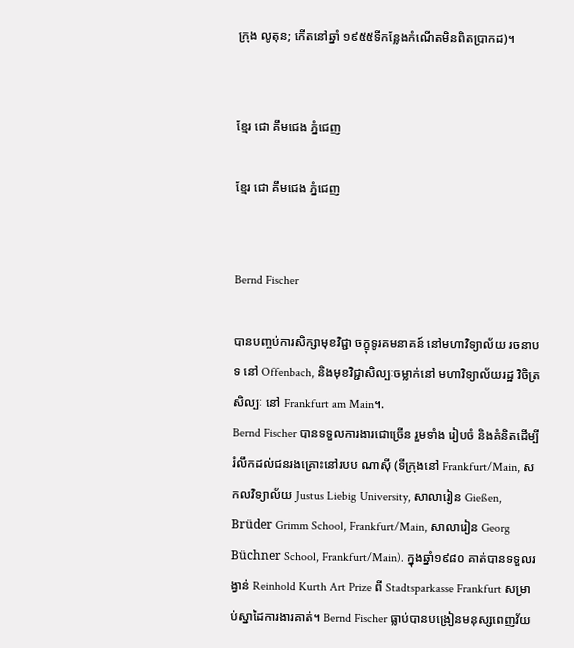ក្រុង លូតុន; កើតនៅឆ្នាំ ១៩៥៥ទីកន្លែងកំណើតមិនពិតប្រាកដ)។


ខ្មែរ ជោ គឹមជេង ភ្នំជេញ

ខ្មែរ ជោ គឹមជេង ភ្នំជេញ


Bernd Fischer

បានបញ្ចប់ការសិក្សាមុខវិជ្ជា ចក្ខុទូរគមនាគន៍ នៅមហាវិទ្យាល័យ រចនាបទ នៅ Offenbach, និងមុខវិជ្ជាសិល្បៈចម្លាក់នៅ មហាវិទ្យាល័យរដ្ឋ វិចិត្រសិល្បៈ នៅ Frankfurt am Main។.
Bernd Fischer បានទទួលការងារជោច្រើន រួមទាំង រៀបចំ និងគំនិតដើម្បី រំលឹកដល់ជនរងគ្រោះនៅរបប ណាស៊ី (ទីក្រុងនៅ Frankfurt/Main, សកលវិទ្យាល័យ Justus Liebig University, សាលារៀន Gießen, Brüder Grimm School, Frankfurt/Main, សាលារៀន Georg Büchner School, Frankfurt/Main). ក្នុងឆ្នាំ១៩៨០ គាត់បានទទួលរង្វាន់ Reinhold Kurth Art Prize ពី Stadtsparkasse Frankfurt សម្រាប់ស្នាដៃការងារគាត់។ Bernd Fischer ធ្លាប់បានបង្រៀនមនុស្សពេញវ័យ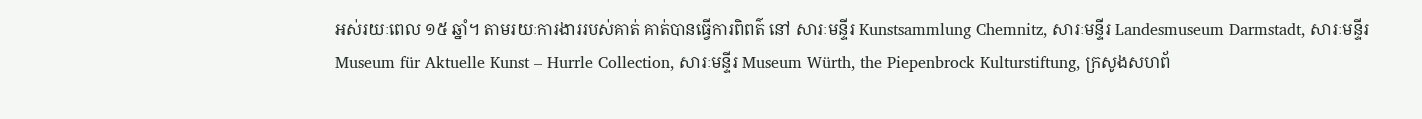អស់រយៈពេល ១៥ ឆ្នាំ។ តាមរយៈការងាររបស់គាត់ គាត់បានធ្វើការពិពត៌ នៅ សារៈមន្ទីរ Kunstsammlung Chemnitz, សារៈមន្ទីរ Landesmuseum Darmstadt, សារៈមន្ទីរ Museum für Aktuelle Kunst – Hurrle Collection, សារៈមន្ទីរ Museum Würth, the Piepenbrock Kulturstiftung, ក្រសូងសហព័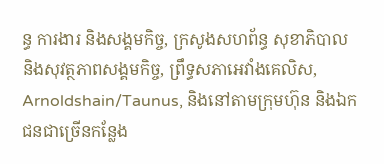ន្ធ ការងារ និងសង្គមកិច្ច, ក្រសូងសហព័ន្ធ សុខាភិបាល និងសុវត្ថភាពសង្គមកិច្ច, ព្រឹទ្ធសភាអេវាំងគេលិស, Arnoldshain/Taunus, និងនៅតាមក្រុមហ៊ុន និងឯកជនជាច្រើនកន្លែង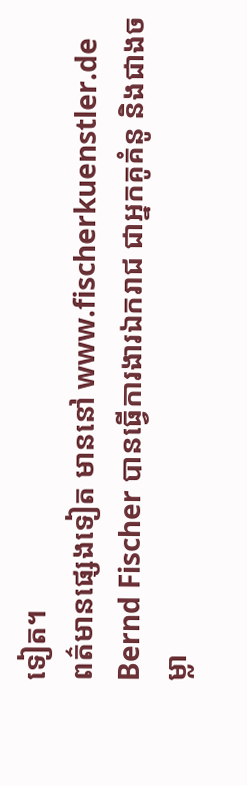ទៀត។
ពត៌មានផ្សេងទៀត មាននៅ www.fischerkuenstler.de
Bernd Fischer បានធ្វើការងារឯករាជ ជាអ្នកគូគំនូ និងជាងចម្លា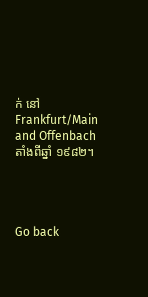ក់ នៅ Frankfurt/Main and Offenbach តាំងពីឆ្នាំ ១៩៨២។




Go back